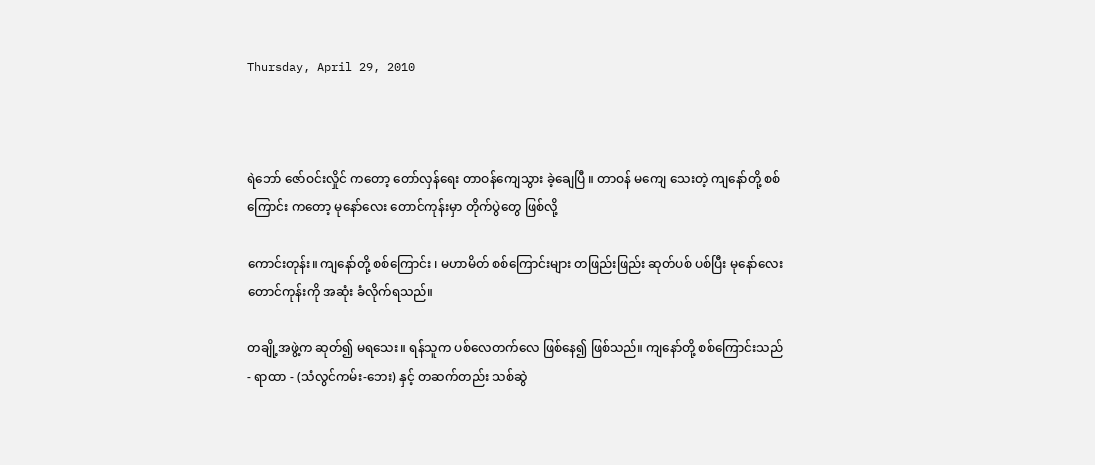Thursday, April 29, 2010



ရဲဘော် ဇော်ဝင်းလှိုင် ကတော့ တော်လှန်ရေး တာဝန်ကျေသွား ခဲ့ချေပြီ ။ တာဝန် မကျေ သေးတဲ့ ကျနော်တို့ စစ်ကြောင်း ကတော့ မုနော်လေး တောင်ကုန်းမှာ တိုက်ပွဲတွေ ဖြစ်လို့

ကောင်းတုန်း။ ကျနော်တို့ စစ်ကြောင်း ၊ မဟာမိတ် စစ်ကြောင်းများ တဖြည်းဖြည်း ဆုတ်ပစ် ပစ်ပြီး မုနော်လေး တောင်ကုန်းကို အဆုံး ခံလိုက်ရသည်။

တချို့အဖွဲ့က ဆုတ်၍ မရသေး။ ရန်သူက ပစ်လေတက်လေ ဖြစ်နေ၍ ဖြစ်သည်။ ကျနော်တို့ စစ်ကြောင်းသည် - ရာထာ - (သံလွင်ကမ်း-ဘေး) နှင့် တဆက်တည်း သစ်ဆွဲ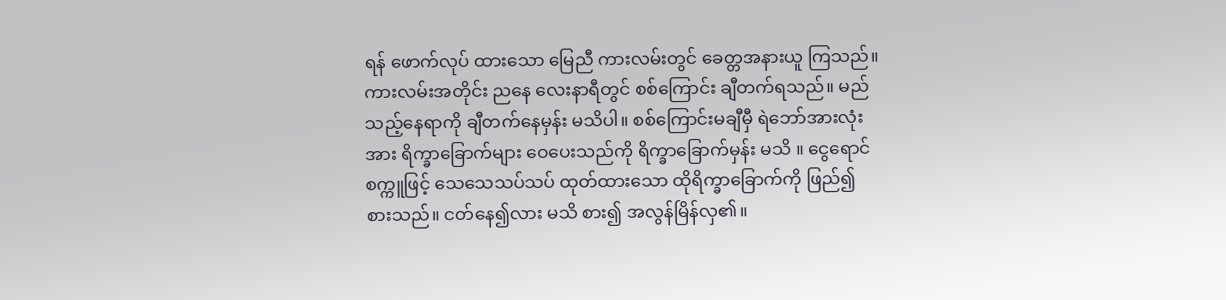ရန် ဖောက်လုပ် ထားသော မြေညီ ကားလမ်းတွင် ခေတ္တအနားယူ ကြသည်။ ကားလမ်းအတိုင်း ညနေ လေးနာရီတွင် စစ်ကြောင်း ချီတက်ရသည်။ မည်သည့်နေရာကို ချီတက်နေမှန်း မသိပါ။ စစ်ကြောင်းမချီမှီ ရဲဘော်အားလုံးအား ရိက္ခာခြောက်များ ဝေပေးသည်ကို ရိက္ခာခြောက်မှန်း မသိ ။ ငွေရောင်စက္ကူဖြင့် သေသေသပ်သပ် ထုတ်ထားသော ထိုရိက္ခာခြောက်ကို ဖြည်၍ စားသည်။ ငတ်နေ၍လား မသိ စား၍ အလွန်မြိန်လှ၏။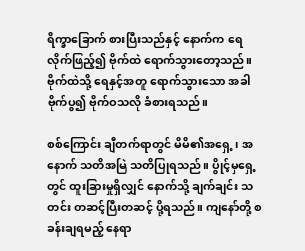ရိက္ခာခြောက် စားပြီးသည်နှင့် နောက်က ရေလိုက်ဖြည့်၍ ဗိုက်ထဲ ရောက်သွားတော့သည်။ ဗိုက်ထဲသို့ ရေနှင့်အတူ ရောက်သွားသော အခါ ဗိုက်ပွ၍ ဗိုက်ဝသလို ခံစားရသည်။

စစ်ကြောင်း ချီတက်ရာတွင် မိမိ၏အရှေ့၊ အနောက် သတိအမြဲ သတိပြုရသည်။ ပွိုင့်မှရှေ့တွင် ထူးခြားမှုရှိလျှင် နောက်သို့ ချက်ချင်း သတင်း တဆင့်ပြီးတဆင့် ပို့ရသည်။ ကျနော်တို့ စခန်းချရမည့် နေရာ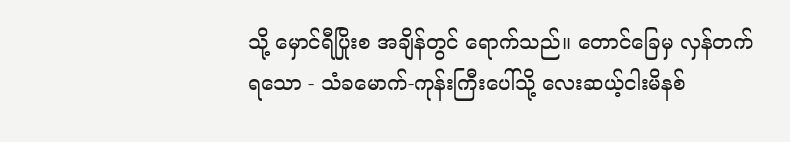သို့ မှောင်ရီပြိုးစ အချိန်တွင် ရောက်သည်။ တောင်ခြေမှ လှန်တက်ရသော - သံခမောက်-ကုန်းကြီးပေါ်သို့ လေးဆယ့်ငါးမိနစ်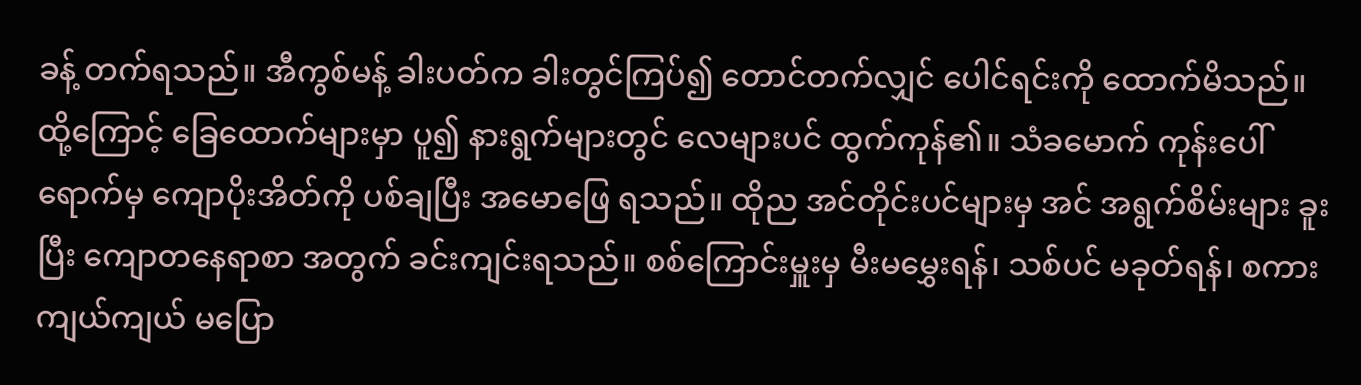ခန့် တက်ရသည်။ အီကွစ်မန့် ခါးပတ်က ခါးတွင်ကြပ်၍ တောင်တက်လျှင် ပေါင်ရင်းကို ထောက်မိသည်။ ထို့ကြောင့် ခြေထောက်များမှာ ပူ၍ နားရွက်များတွင် လေများပင် ထွက်ကုန်၏။ သံခမောက် ကုန်းပေါ်ရောက်မှ ကျောပိုးအိတ်ကို ပစ်ချပြီး အမောဖြေ ရသည်။ ထိုည အင်တိုင်းပင်များမှ အင် အရွက်စိမ်းများ ခူးပြီး ကျောတနေရာစာ အတွက် ခင်းကျင်းရသည်။ စစ်ကြောင်းမှူးမှ မီးမမွှေးရန်၊ သစ်ပင် မခုတ်ရန်၊ စကားကျယ်ကျယ် မပြော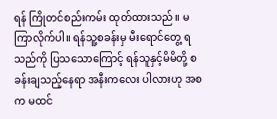ရန် ကြိုတင်စည်းကမ်း ထုတ်ထားသည်။ မကြာလိုက်ပါ။ ရန်သူ့စခန်းမှ မီးရောင်တွေ့ ရသည်ကို ပြသသောကြောင့် ရန်သူနှင့်မိမိတို့ စခန်းချသည့်နေရာ အနီးကလေး ပါလားဟု အစက မထင်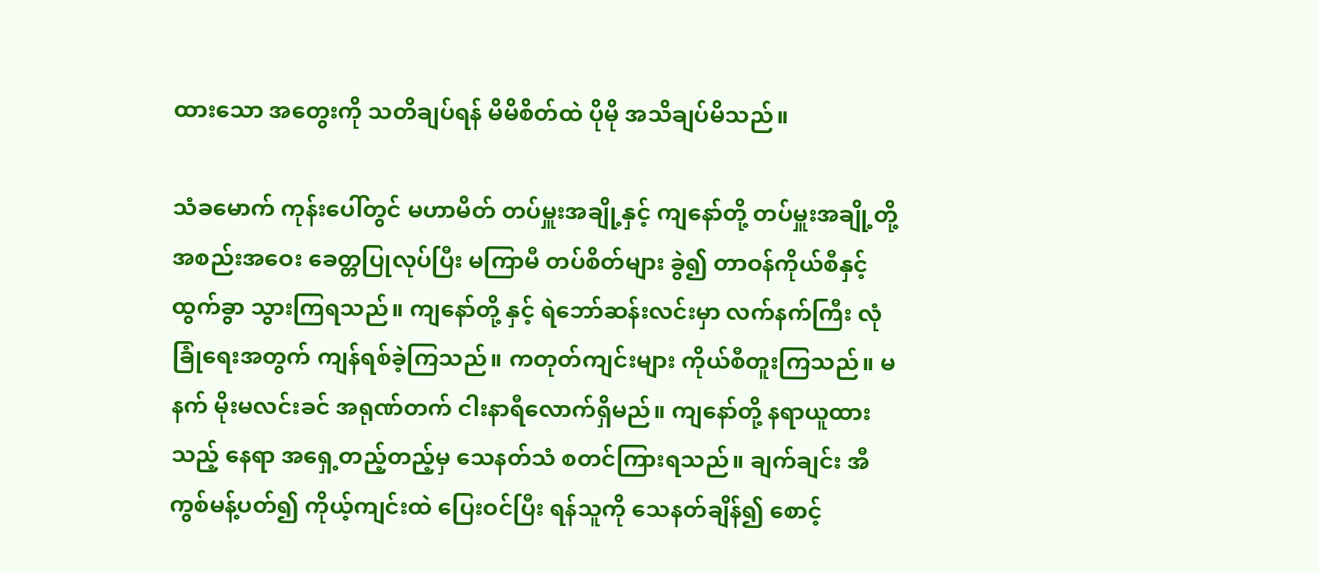ထားသော အတွေးကို သတိချပ်ရန် မိမိစိတ်ထဲ ပိုမို အသိချပ်မိသည်။

သံခမောက် ကုန်းပေါ်တွင် မဟာမိတ် တပ်မှူးအချို့နှင့် ကျနော်တို့ တပ်မှူးအချို့တို့ အစည်းအဝေး ခေတ္တပြုလုပ်ပြီး မကြာမီ တပ်စိတ်များ ခွဲ၍ တာဝန်ကိုယ်စီနှင့် ထွက်ခွာ သွားကြရသည်။ ကျနော်တို့ နှင့် ရဲဘော်ဆန်းလင်းမှာ လက်နက်ကြီး လုံခြုံရေးအတွက် ကျန်ရစ်ခဲ့ကြသည်။ ကတုတ်ကျင်းများ ကိုယ်စီတူးကြသည်။ မနက် မိုးမလင်းခင် အရုဏ်တက် ငါးနာရီလောက်ရှိမည်။ ကျနော်တို့ နရာယူထားသည့် နေရာ အရှေ့တည့်တည့်မှ သေနတ်သံ စတင်ကြားရသည်။ ချက်ချင်း အီကွစ်မန့်ပတ်၍ ကိုယ့်ကျင်းထဲ ပြေးဝင်ပြီး ရန်သူကို သေနတ်ချိန်၍ စောင့်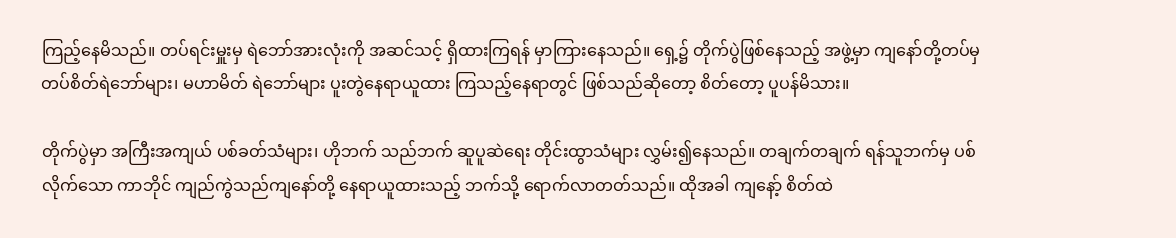ကြည့်နေမိသည်။ တပ်ရင်းမှူးမှ ရဲဘော်အားလုံးကို အဆင်သင့် ရှိထားကြရန် မှာကြားနေသည်။ ရှေ့၌ တိုက်ပွဲဖြစ်နေသည့် အဖွဲ့မှာ ကျနော်တို့တပ်မှ တပ်စိတ်ရဲဘော်များ၊ မဟာမိတ် ရဲဘော်များ ပူးတွဲနေရာယူထား ကြသည့်နေရာတွင် ဖြစ်သည်ဆိုတော့ စိတ်တော့ ပူပန်မိသား။

တိုက်ပွဲမှာ အကြီးအကျယ် ပစ်ခတ်သံများ၊ ဟိုဘက် သည်ဘက် ဆူပူဆဲရေး တိုင်းထွာသံများ လွှမ်း၍နေသည်။ တချက်တချက် ရန်သူဘက်မှ ပစ်လိုက်သော ကာဘိုင် ကျည်ကွဲသည်ကျနော်တို့ နေရာယူထားသည့် ဘက်သို့ ရောက်လာတတ်သည်။ ထိုအခါ ကျနော့် စိတ်ထဲ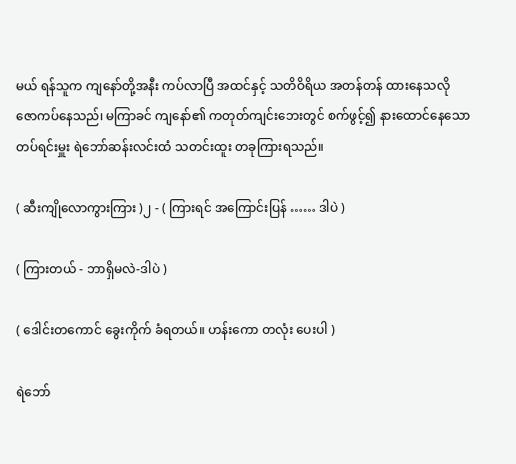မယ် ရန်သူက ကျနော်တို့အနီး ကပ်လာပြီ အထင်နှင့် သတိဝိရိယ အတန်တန် ထားနေသလို ဇောကပ်နေသည်၊ မကြာခင် ကျနော်၏ ကတုတ်ကျင်းဘေးတွင် စက်ဖွင့်၍ နားထောင်နေသော တပ်ရင်းမှူး ရဲဘော်ဆန်းလင်းထံ သတင်းထူး တခုကြားရသည်။

( ဆီးကျိုလောကွားကြား )၂ - ( ကြားရင် အကြောင်းပြန် …… ဒါပဲ )

( ကြားတယ် - ဘာရှိမလဲ-ဒါပဲ )

( ဒေါင်းတကောင် ခွေးကိုက် ခံရတယ်။ ဟန်းကော တလုံး ပေးပါ )

ရဲဘော်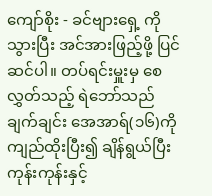ကျော်စိုး - ခင်ဗျားရှေ့ ကိုသွားပြီး အင်အားဖြည့်ဖို့ ပြင်ဆင်ပါ။ တပ်ရင်းမှူးမှ စေလွှတ်သည့် ရဲဘော်သည် ချက်ချင်း အေအာရ်(၁၆)ကို ကျည်ထိုးပြီး၍ ချိန်ရွယ်ပြီး ကုန်းကုန်းနှင့်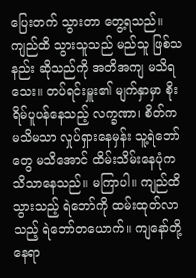ပြေးတက် သွားတာ တွေ့ရသည်။ ကျည်ထိ သွားသူသည် မည်သူ ဖြစ်သနည်း ဆိုသည်ကို အတိအကျ မသိရသေး။ တပ်ရင်းမှူး၏ မျက်နှာမှာ စိုးရိမ်ပူပန်နေသည့် လက္ခဏာ၊ စိတ်က မသိမသာ လှုပ်ရှားနေမှန်း သူ့ရဲဘော်တွေ မသိအောင် ထိမ်းသိမ်းနေပုံက သိသာနေသည်။ မကြာပါ။ ကျည်ထိသွားသည့် ရဲဘော်ကို ထမ်းထုတ်လာသည့် ရဲဘော်တယောက်။ ကျနော်တို့ နေရာ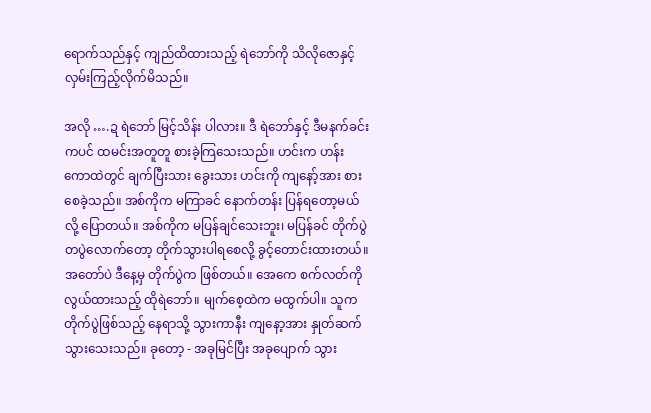ရောက်သည်နှင့် ကျည်ထိထားသည့် ရဲဘော်ကို သိလိုဇောနှင့် လှမ်းကြည့်လိုက်မိသည်။

အလို ….ဍ ရဲဘော် မြင့်သိန်း ပါလား။ ဒီ ရဲဘော်နှင့် ဒီမနက်ခင်းကပင် ထမင်းအတူတူ စားခဲ့ကြသေးသည်။ ဟင်းက ဟန်းကောထဲတွင် ချက်ပြီးသား ခွေးသား ဟင်းကို ကျနော့်အား စားစေခဲ့သည်။ အစ်ကိုက မကြာခင် နောက်တန်း ပြန်ရတော့မယ်လို့ ပြောတယ်။ အစ်ကိုက မပြန်ချင်သေးဘူး၊ မပြန်ခင် တိုက်ပွဲတပွဲလောက်တော့ တိုက်သွားပါရစေလို့ ခွင့်တောင်းထားတယ်။ အတော်ပဲ ဒီနေ့မှ တိုက်ပွဲက ဖြစ်တယ်။ အေကေ စက်လတ်ကို လွယ်ထားသည့် ထိုရဲဘော်။ မျက်စေ့ထဲက မထွက်ပါ။ သူက တိုက်ပွဲဖြစ်သည့် နေရာသို့ သွားကာနီး ကျနော့အား နှုတ်ဆက် သွားသေးသည်။ ခုတော့ - အခုမြင်ပြီး အခုပျောက် သွား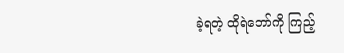ခဲ့ရတဲ့ ထိုရဲဘော်ကို ကြည့်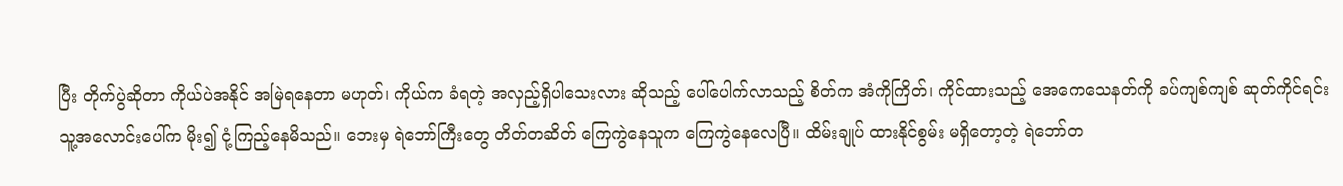ပြီး တိုက်ပွဲဆိုတာ ကိုယ်ပဲအနိုင် အမြဲရနေတာ မဟုတ်၊ ကိုယ်က ခံရတဲ့ အလှည့်ရှိပါသေးလား ဆိုသည့် ပေါ်ပေါက်လာသည့် စိတ်က အံကိုကြိတ်၊ ကိုင်ထားသည့် အေကေသေနတ်ကို ခပ်ကျစ်ကျစ် ဆုတ်ကိုင်ရင်း သူ့အလောင်းပေါ်က မိုး၍ ငုံ့ကြည့်နေမိသည်။ ဘေးမှ ရဲဘော်ကြီးတွေ တိတ်တဆိတ် ကြေကွဲနေသူက ကြေကွဲနေလေပြီ။ ထိမ်းချုပ် ထားနိုင်စွမ်း မရှိတော့တဲ့ ရဲဘော်တ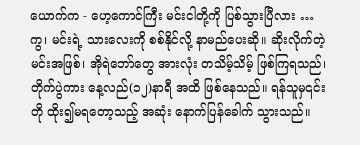ယောက်က - ဟေ့ကောင်ကြီး မင်းငါတို့ကို ပြစ်သွားပြီလား … ကွ၊ မင်းရဲ့ သားလေးကို စစ်နိုင်လို့ နာမည်ပေးဆို။ ဆိုးလိုက်တဲ့ မင်းအဖြစ်၊ အိုရဲဘော်တွေ အားလုံး တသိမ့်သိမ့် ဖြစ်ကြရသည်၊ တိုက်ပွဲကား နေ့လည်(၁၂)နာရီ အထိ ဖြစ်နေသည်။ ရန်သူမှ၎င်းတို ထိုး၍မရတော့သည့် အဆုံး နောက်ပြန်ခေါက် သွားသည်။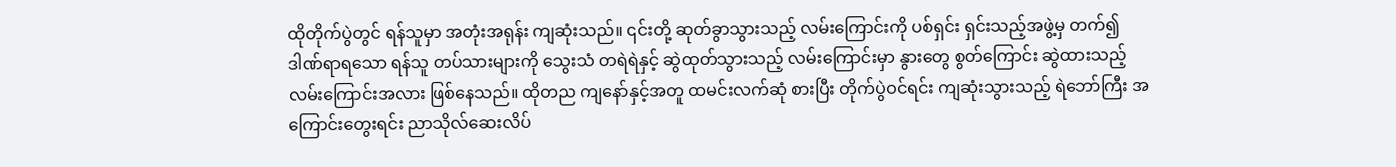ထိုတိုက်ပွဲတွင် ရန်သူမှာ အတုံးအရုန်း ကျဆုံးသည်။ ၎င်းတို့ ဆုတ်ခွာသွားသည့် လမ်းကြောင်းကို ပစ်ရှင်း ရှင်းသည့်အဖွဲ့မှ တက်၍ ဒါဏ်ရာရသော ရန်သူ တပ်သားများကို သွေးသံ တရဲရဲနှင့် ဆွဲထုတ်သွားသည့် လမ်းကြောင်းမှာ နွားတွေ စွတ်ကြောင်း ဆွဲထားသည့် လမ်းကြောင်းအလား ဖြစ်နေသည်။ ထိုတည ကျနော်နှင့်အတူ ထမင်းလက်ဆုံ စားပြီး တိုက်ပွဲဝင်ရင်း ကျဆုံးသွားသည့် ရဲဘော်ကြီး အကြောင်းတွေးရင်း ညာသိုလ်ဆေးလိပ်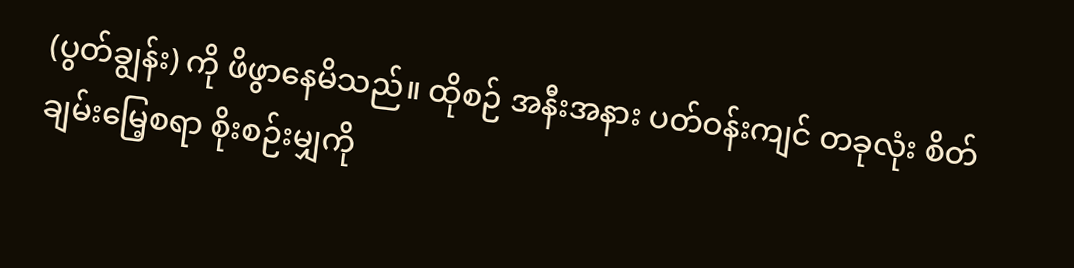(ပွတ်ချွန်း) ကို ဖိဖွာနေမိသည်။ ထိုစဉ် အနီးအနား ပတ်ဝန်းကျင် တခုလုံး စိတ်ချမ်းမြေ့စရာ စိုးစဉ်းမျှကို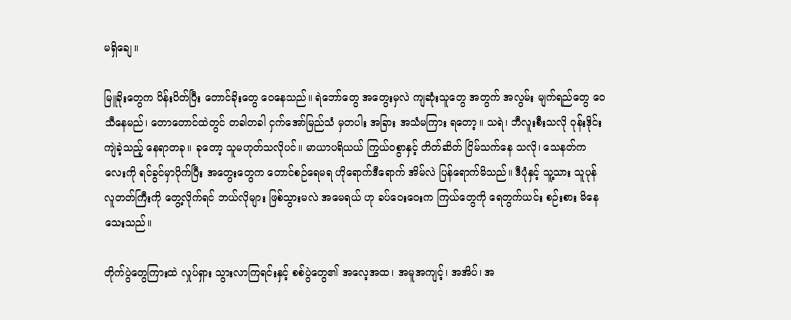မရှိချေ။

မြူခိုးတွေက ပိန်းပိတ်ပြီး တောင်ခိုးတွေ ဝေနေသည်။ ရဲဘော်တွေ အတွေးမှလဲ ကျဆုံးသူတွေ အတွက် အလွမ်း မျက်ရည်တွေ ဝေသီနေမည်၊ တောတောင်ထဲတွင် တခါတခါ ငှက်အော်မြည်သံ မှတပါး အခြား အသံမကြား ရတော့။ သရဲ၊ ဘီလူးစီးသလို ဝုန်းဒိုင်းကျဲခဲ့သည့် နေရာတခု။ ခုတော့ သူမဟုတ်သလိုပင်။ မာယာပရိယယ် ကြွယ်ဝစွာနှင့် တိတ်ဆိတ် ငြိမ်သက်နေ သလို၊ သေနတ်ကလေးကို ရင်ခွင်မှာပိုက်ပြီး အတွေးတွေက တောင်စဉ်ရေမရ ဟိုရောက်ဒီရောက် အိမ်လဲ ပြန်ရောက်မိသည်။ ဒီပုံနှင့် သူ့သား သူပုန်လူတတ်ကြီးကို တွေ့လိုက်ရင် ဘယ်လိုများ ဖြစ်သွားမလဲ အမေရယ် ဟု ခပ်ဝေးဝေးက ကြယ်တွေကို ရေတွက်ယင်း စဉ်းစား မိနေသေးသည်။

တိုက်ပွဲတွေကြားထဲ လှုပ်ရှား သွားလာကြရင်းနှင့် စစ်ပွဲတွေ၏ အလေ့အထ၊ အမူအကျင့်၊ အအိပ်၊ အ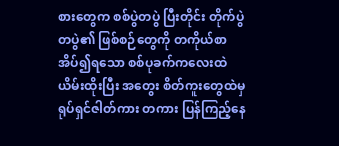စားတွေက စစ်ပွဲတပွဲ ပြီးတိုင်း တိုက်ပွဲတပွဲ၏ ဖြစ်စဉ်တွေကို တကိုယ်စာ အိပ်၍ရသော စစ်ပုခက်ကလေးထဲ ယိမ်းထိုးပြီး အတွေး စိတ်ကူးတွေထဲမှ ရုပ်ရှင်ဇါတ်ကား တကား ပြန်ကြည့်နေ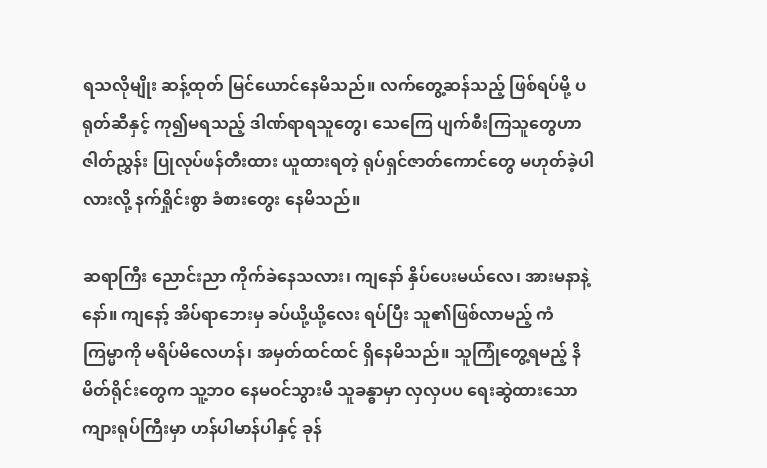ရသလိုမျိုး ဆန့်ထုတ် မြင်ယောင်နေမိသည်။ လက်တွေ့ဆန်သည့် ဖြစ်ရပ်မို့ ပရုတ်ဆီနှင့် ကု၍မရသည့် ဒါဏ်ရာရသူတွေ၊ သေကြေ ပျက်စီးကြသူတွေဟာ ဇါတ်ညွှန်း ပြုလုပ်ဖန်တီးထား ယူထားရတဲ့ ရုပ်ရှင်ဇာတ်ကောင်တွေ မဟုတ်ခဲ့ပါလားလို့ နက်ရှိုင်းစွာ ခံစားတွေး နေမိသည်။

ဆရာကြီး ညောင်းညာ ကိုက်ခဲနေသလား၊ ကျနော် နှိပ်ပေးမယ်လေ၊ အားမနာနဲ့နော်။ ကျနော့် အိပ်ရာဘေးမှ ခပ်ယို့ယို့လေး ရပ်ပြီး သူ၏ဖြစ်လာမည့် ကံကြမ္မာကို မရိပ်မိလေဟန်၊ အမှတ်ထင်ထင် ရှိနေမိသည်။ သူကြုံတွေ့ရမည့် နိမိတ်ရိုင်းတွေက သူ့ဘဝ နေမဝင်သွားမီ သူခန္ဓာမှာ လှလှပပ ရေးဆွဲထားသော ကျားရုပ်ကြီးမှာ ဟန်ပါမာန်ပါနှင့် ခုန်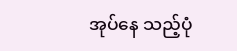အုပ်နေ သည့်ပုံ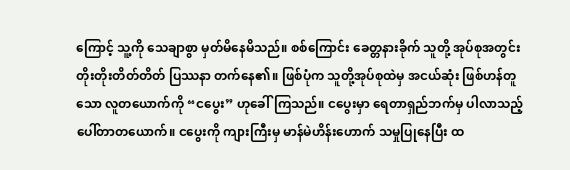ကြောင့် သူ့ကို သေချာစွာ မှတ်မိနေမိသည်။ စစ်ကြောင်း ခေတ္တနားခိုက် သူတို့ အုပ်စုအတွင်း တိုးတိုးတိတ်တိတ် ပြဿနာ တက်နေ၏။ ဖြစ်ပုံက သူတို့အုပ်စုထဲမှ အငယ်ဆုံး ဖြစ်ဟန်တူသော လူတယောက်ကို “ငပွေး” ဟုခေါ်ကြသည်။ ငပွေးမှာ ရေတာရှည်ဘက်မှ ပါလာသည့် ပေါ်တာတယောက်။ ငပွေးကို ကျားကြီးမှ မာန်မဲဟိန်းဟောက် သမှုပြုနေပြီး ထ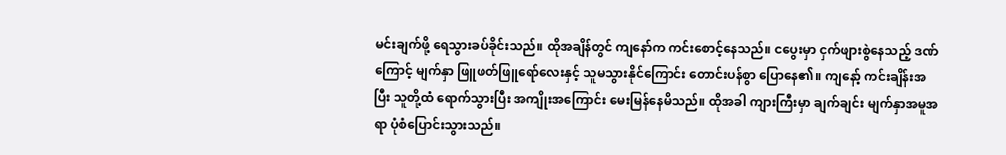မင်းချက်ဖို့ ရေသွားခပ်ခိုင်းသည်။ ထိုအချိန်တွင် ကျနော်က ကင်းစောင့်နေသည်။ ငပွေးမှာ ငှက်ဖျားစွဲနေသည့် ဒဏ်ကြောင့် မျက်နှာ ဖြူဖတ်ဖြူရော်လေးနှင့် သူမသွားနိုင်ကြောင်း တောင်းပန်စွာ ပြောနေ၏။ ကျနော့် ကင်းချိန်းအပြီး သူတို့ထံ ရောက်သွားပြီး အကျိုးအကြောင်း မေးမြန်နေမိသည်။ ထိုအခါ ကျားကြီးမှာ ချက်ချင်း မျက်နှာအမူအရာ ပုံစံပြောင်းသွားသည်။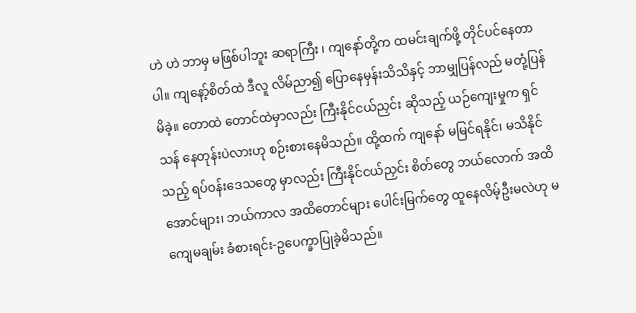ဟဲ ဟဲ ဘာမှ မဖြစ်ပါဘူး ဆရာကြီး ၊ ကျနော်တို့က ထမင်းချက်ဖို့ တိုင်ပင်နေတာပါ။ ကျနော့်စိတ်ထဲ ဒီလူ လိမ်ညာ၍ ပြောနေမှန်းသိသိနှင့် ဘာမျှပြန်လည် မတုံ့ပြန်မိခဲ့။ တောထဲ တောင်ထဲမှာလည်း ကြီးနိုင်ငယ်ညှင်း ဆိုသည့် ယဉ်ကျေးမှုက ရှင်သန် နေတုန်းပဲလားဟု စဉ်းစားနေမိသည်။ ထို့ထက် ကျနော် မမြင်ရနိုင်၊ မသိနိုင်သည့် ရပ်ဝန်းဒေသတွေ မှာလည်း ကြီးနိုင်ငယ်ညှင်း စိတ်တွေ ဘယ်လောက် အထိအောင်များ၊ ဘယ်ကာလ အထိတောင်များ ပေါင်းမြက်တွေ ထူနေလိမ့်ဦးမလဲဟု မကျေမချမ်း ခံစားရင်း-ဥပေက္ခာပြုခဲ့မိသည်။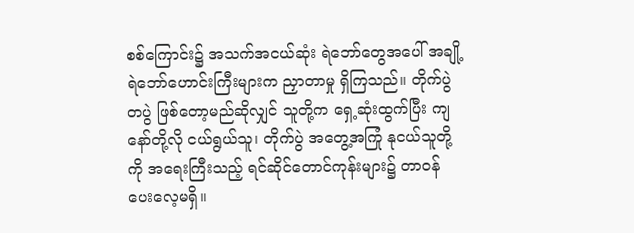စစ်ကြောင်း၌ အသက်အငယ်ဆုံး ရဲဘော်တွေအပေါ် အချို့ ရဲဘော်ဟောင်းကြီးများက ညှာတာမှု ရှိကြသည်။ တိုက်ပွဲတပွဲ ဖြစ်တော့မည်ဆိုလျှင် သူတို့က ရှေ့ဆုံးထွက်ပြီး ကျနော်တို့လို ငယ်ရွယ်သူ၊ တိုက်ပွဲ အတွေ့အကြုံ နုငယ်သူတို့ကို အရေးကြီးသည့် ရင်ဆိုင်တောင်ကုန်းများ၌ တာဝန် ပေးလေ့မရှိ။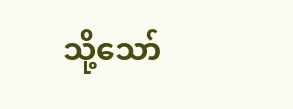သို့သော်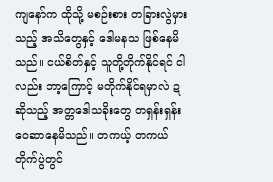ကျနော်က ထိုသို့ မစဉ်းစား တခြားလွဲမှားသည့် အသိတွေနှင့် ဒေါမနသ ဖြစ်နေမိသည်။ ငယ်စိတ်နှင့် သူတို့တိုက်နိုင်ရင် ငါလည်း ဘာ့ကြောင့် မတိုက်နိုင်ရမှာလဲ ဍ ဆိုသည့် အတ္တဒေါသခိုးတွေ တရှန်းရှန်း ဝေဆာနေမိသည်။ တကယ့် တကယ် တိုက်ပွဲတွင်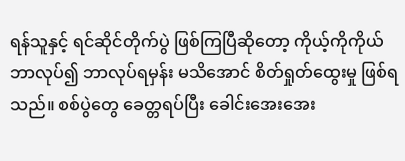ရန်သူနှင့် ရင်ဆိုင်တိုက်ပွဲ ဖြစ်ကြပြီဆိုတော့ ကိုယ့်ကိုကိုယ် ဘာလုပ်၍ ဘာလုပ်ရမှန်း မသိအောင် စိတ်ရှုတ်ထွေးမှု ဖြစ်ရသည်။ စစ်ပွဲတွေ ခေတ္တရပ်ပြီး ခေါင်းအေးအေး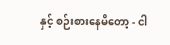နှင့် စဉ်းစားနေမိတော့ - ငါ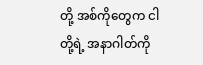တို့ အစ်ကိုတွေက ငါတို့ရဲ့ အနာဂါတ်ကို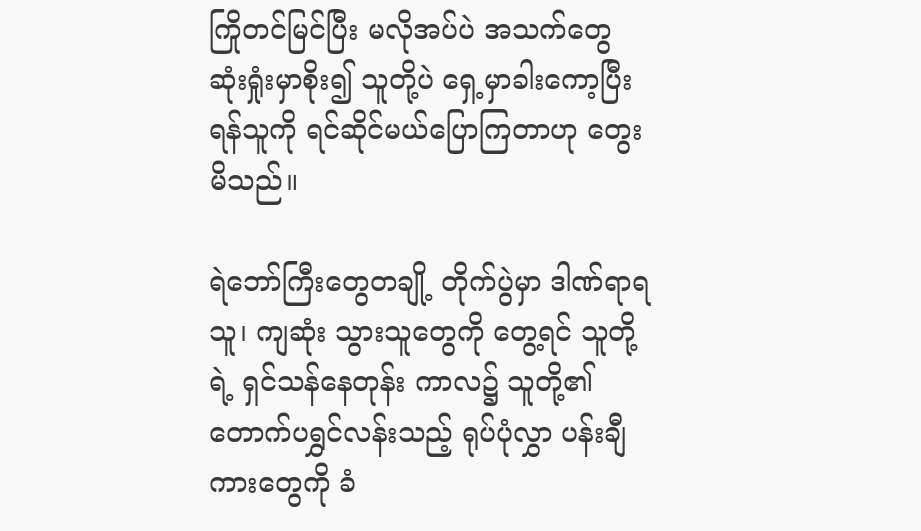ကြိုတင်မြင်ပြီး မလိုအပ်ပဲ အသက်တွေ ဆုံးရှုံးမှာစိုး၍ သူတို့ပဲ ရှေ့မှာခါးကော့ပြီး ရန်သူကို ရင်ဆိုင်မယ်ပြောကြတာဟု တွေးမိသည်။

ရဲဘော်ကြီးတွေတချို့ တိုက်ပွဲမှာ ဒါဏ်ရာရသူ၊ ကျဆုံး သွားသူတွေကို တွေ့ရင် သူတို့ရဲ့ ရှင်သန်နေတုန်း ကာလ၌ သူတို့၏ တောက်ပရွှင်လန်းသည့် ရုပ်ပုံလွှာ ပန်းချီကားတွေကို ခံ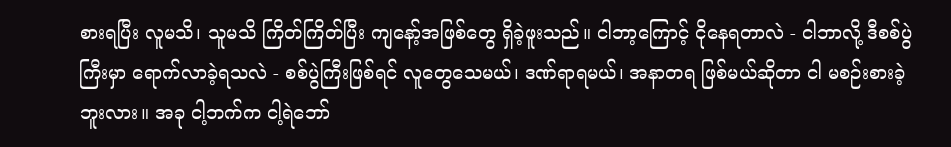စားရပြီး လူမသိ၊ သူမသိ ကြိတ်ကြိတ်ပြီး ကျနော့်အဖြစ်တွေ ရှိခဲ့ဖူးသည်။ ငါဘာ့ကြောင့် ငိုနေရတာလဲ - ငါဘာလို့ ဒီစစ်ပွဲကြီးမှာ ရောက်လာခဲ့ရသလဲ - စစ်ပွဲကြီးဖြစ်ရင် လူတွေသေမယ်၊ ဒဏ်ရာရမယ်၊ အနာတရ ဖြစ်မယ်ဆိုတာ ငါ မစဉ်းစားခဲ့ဘူးလား။ အခု ငါ့ဘက်က ငါ့ရဲဘော်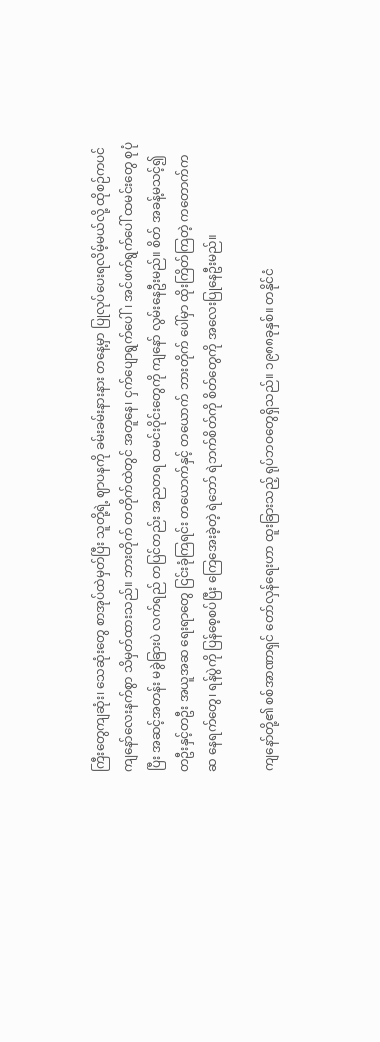ကြီးတွေကျဆုံး၊ သေဆုံးတွေ စာအုပ်ထဲမှတ်ပြီး သူတို့ရဲ့ ဈာပနကို ခမ်းခမ်းနားနား တနေ့မှာ ပြုလုပ်ပေးရလိမ့်မယ်လို့ ထိုစဉ်ကပင် ကျနော်လေးနက်စွာ သိမှတ်ထားသည်။ ဘားတိုက် တတိုက်ထဲတွင် အတူနေ၊ ငှက်ပျောရွက်ပေါ်၊ အင်ဖက်ရွက်ပေါ် ထမင်းတွေ စုပုံပြီး အဆင့်အတန်း မခွဲခြားပဲ လက်ရည် တပြင်တည်း အညတရ ထမင်းဝိုင်းတွေကို ကျနော် လွမ်းနေဦးမည်။ စိတ် အခန့်မသင့်၍ တဦးနှင့်တဦး အယူအဆ ရေးရာတွေ ငြင်းခုံကြရင်း တယောက်နှင့် တယောက် ဘားတိုက် ပေါ်မှာ ထိုးကြိတ်ကြတဲ့ ကတောက်ကဆ နေရက်တွေ၊ ရန်ပွဲကို ပြန်စေ့စပ်ပြီး ကြေအေးခဲ့တဲ့ ရဲဘော် ရဲဘက်စိတ်ကို စိတ်တွေကို အလေးပြုနေဦးမည်။

ကျနော်တို့၏ စစ်အာဏာရှင် တော်လှန်ရေးဟာ ထူးခြားသည့် ရုပ်ဘဝတွေရှိသည်။ ၁၉၈၈ခုနှစ်။ တနိုင်ငံ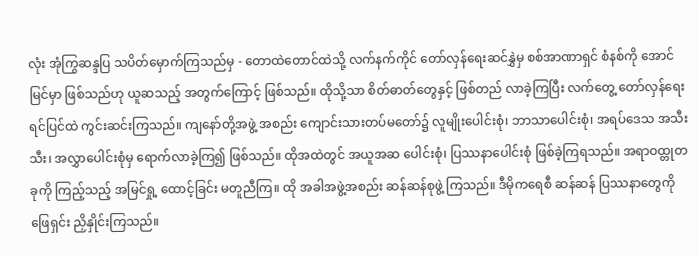လုံး အုံကြွဆန္ဒပြ သပိတ်မှောက်ကြသည်မှ - တောထဲတောင်ထဲသို့ လက်နက်ကိုင် တော်လှန်ရေးဆင်နွှဲမှ စစ်အာဏာရှင် စံနစ်ကို အောင်မြင်မှာ ဖြစ်သည်ဟု ယူဆသည့် အတွက်ကြောင့် ဖြစ်သည်။ ထိုသို့သာ စိတ်ဓာတ်တွေနှင့် ဖြစ်တည် လာခဲ့ကြပြီး လက်တွေ့ တော်လှန်ရေးရင်ပြင်ထဲ ကွင်းဆင်းကြသည်။ ကျနော်တို့အဖွဲ့ အစည်း ကျောင်းသားတပ်မတော်၌ လူမျိုးပေါင်းစုံ၊ ဘာသာပေါင်းစုံ၊ အရပ်ဒေသ အသီးသီး၊ အလွှာပေါင်းစုံမှ ရောက်လာခဲ့ကြ၍ ဖြစ်သည်။ ထိုအထဲတွင် အယူအဆ ပေါင်းစုံ၊ ပြဿနာပေါင်းစုံ ဖြစ်ခဲ့ကြရသည်။ အရာဝထ္တုတခုကို ကြည့်သည့် အမြင်ရှု့ ထောင့်ခြင်း မတူညီကြ။ ထို အခါအဖွဲ့အစည်း ဆန်ဆန်စုဖွဲ့ ကြသည်။ ဒီမိုကရေစီ ဆန်ဆန် ပြဿနာတွေကို ဖြေရှင်း ညှိနှိုင်းကြသည်။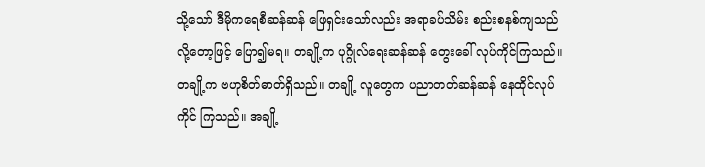သို့သော် ဒီမိုကရေစီဆန်ဆန် ဖြေရှင်းသော်လည်း အရာခပ်သိမ်း စည်းစနစ်ကျသည် လို့တော့ဖြင့် ပြော၍မရ။ တချို့က ပုဂ္ဂိုလ်ရေးဆန်ဆန် တွေးခေါ် လုပ်ကိုင်ကြသည်။ တချို့က ဗဟုစိတ်ဓာတ်ရှိသည်။ တချို့ လူတွေက ပညာတတ်ဆန်ဆန် နေထိုင်လုပ်ကိုင် ကြသည်။ အချို့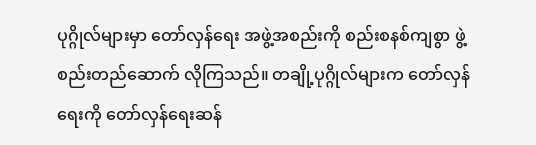ပုဂ္ဂိုလ်များမှာ တော်လှန်ရေး အဖွဲ့အစည်းကို စည်းစနစ်ကျစွာ ဖွဲ့စည်းတည်ဆောက် လိုကြသည်။ တချို့ပုဂ္ဂိုလ်များက တော်လှန်ရေးကို တော်လှန်ရေးဆန်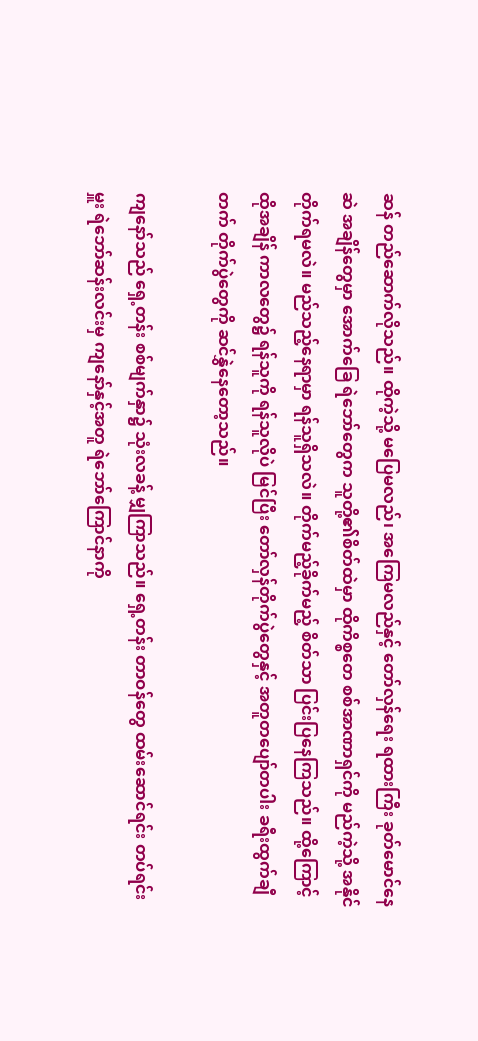ဆန် တည်ဆောက်လိုသည်။ ထိုကဲ့သို့ မပြေမလည်၊ အကြေမလည်နှင့် တော်လှန်ရေး ရထားကြီး ခုတ်မောင်နေဆဲ အချိန်တွေမှာ အောက်ခြေ ရဲဘော်တွေက သူတို့၏စိတ်ထဲမှာ ထိုကိစ္စတေ စစ်အာဏာရှင်ကို မည်ကဲ့သို့ အနိုင်တိုက်ရမလဲ။ မည်သည့်နေရာမှာ ရန်သူရှိသလဲ။ တိုက်မည့်ခိုက်မည့် စိတ်သာ ပြင်းပြနေကြသည်။ ထို့ကြောင့် ထိုအချိန် ကာလတွေ၌ ရန်သူကို ရန်သူလိုပဲ မြင်ပြီး တော်လှန်တိုက်ပွဲတွေနှင့် အတူတပျော်တပါး ခရီးထွက်ချီတက် တိုက်ပွဲတွေကို ဆင်နွှဲနေတော့သည်။

ကျနော်သည် ရှေ့တန်း စစ်မျက်နှာ၌ သုံးလခန့် မျှကြာသည်။ ရှေ့တန်း တာဝန်တွေ ထမ်းဆောင်ရင်း တပ်ရင်းမှူး ရဲဘော်ဆန်းလင်းမှ ကျနော်နှင့်အတူ ရဲဘော်ကြောင်နာကို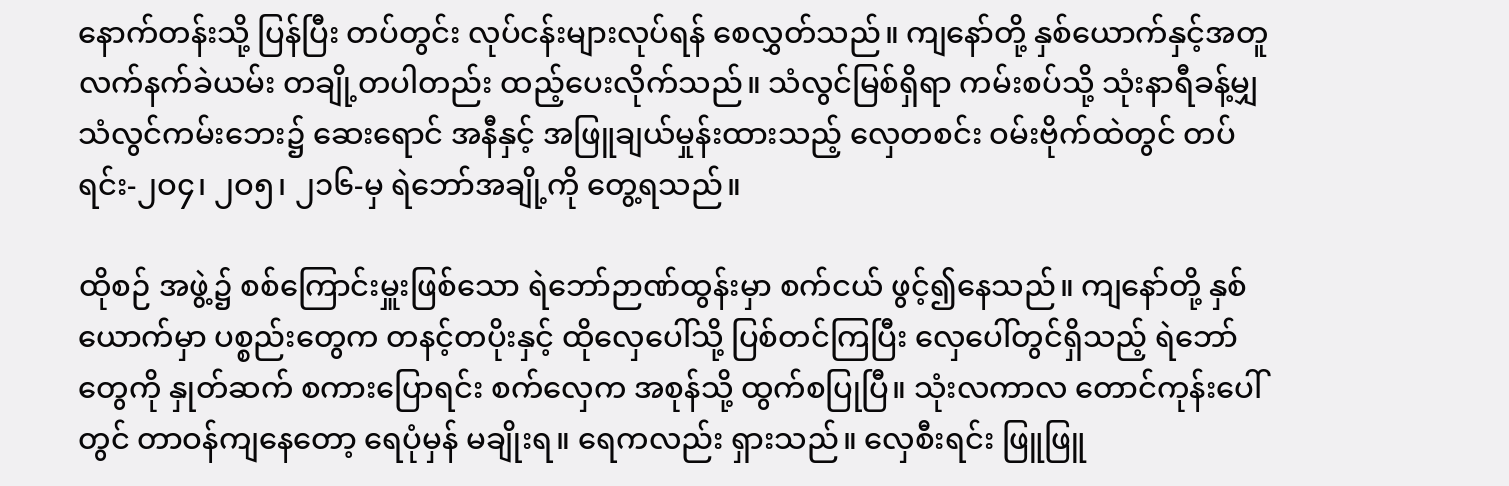နောက်တန်းသို့ ပြန်ပြီး တပ်တွင်း လုပ်ငန်းများလုပ်ရန် စေလွှတ်သည်။ ကျနော်တို့ နှစ်ယောက်နှင့်အတူ လက်နက်ခဲယမ်း တချို့တပါတည်း ထည့်ပေးလိုက်သည်။ သံလွင်မြစ်ရှိရာ ကမ်းစပ်သို့ သုံးနာရီခန့်မျှ သံလွင်ကမ်းဘေး၌ ဆေးရောင် အနီနှင့် အဖြူချယ်မှုန်းထားသည့် လှေတစင်း ဝမ်းဗိုက်ထဲတွင် တပ်ရင်း-၂ဝ၄၊ ၂ဝ၅၊ ၂၁၆-မှ ရဲဘော်အချို့ကို တွေ့ရသည်။

ထိုစဉ် အဖွဲ့၌ စစ်ကြောင်းမှူးဖြစ်သော ရဲဘော်ဉာဏ်ထွန်းမှာ စက်ငယ် ဖွင့်၍နေသည်။ ကျနော်တို့ နှစ်ယောက်မှာ ပစ္စည်းတွေက တနင့်တပိုးနှင့် ထိုလှေပေါ်သို့ ပြစ်တင်ကြပြီး လှေပေါ်တွင်ရှိသည့် ရဲဘော်တွေကို နှုတ်ဆက် စကားပြောရင်း စက်လှေက အစုန်သို့ ထွက်စပြုပြီ။ သုံးလကာလ တောင်ကုန်းပေါ်တွင် တာဝန်ကျနေတော့ ရေပုံမှန် မချိုးရ။ ရေကလည်း ရှားသည်။ လှေစီးရင်း ဖြူဖြူ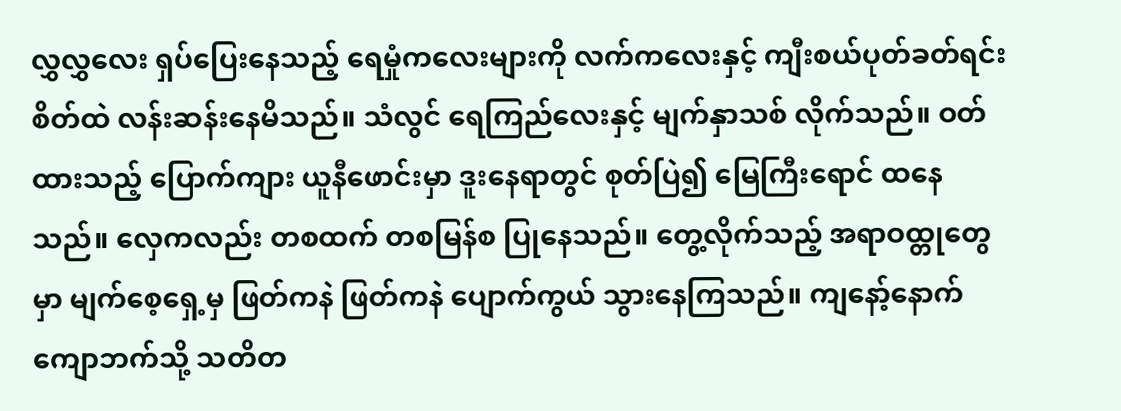လွှလွှလေး ရှပ်ပြေးနေသည့် ရေမှုံကလေးများကို လက်ကလေးနှင့် ကျီးစယ်ပုတ်ခတ်ရင်း စိတ်ထဲ လန်းဆန်းနေမိသည်။ သံလွင် ရေကြည်လေးနှင့် မျက်နှာသစ် လိုက်သည်။ ဝတ်ထားသည့် ပြောက်ကျား ယူနီဖောင်းမှာ ဒူးနေရာတွင် စုတ်ပြဲ၍ မြေကြီးရောင် ထနေသည်။ လှေကလည်း တစထက် တစမြန်စ ပြုနေသည်။ တွေ့လိုက်သည့် အရာဝထ္တုတွေမှာ မျက်စေ့ရှေ့မှ ဖြတ်ကနဲ ဖြတ်ကနဲ ပျောက်ကွယ် သွားနေကြသည်။ ကျနော့်နောက် ကျောဘက်သို့ သတိတ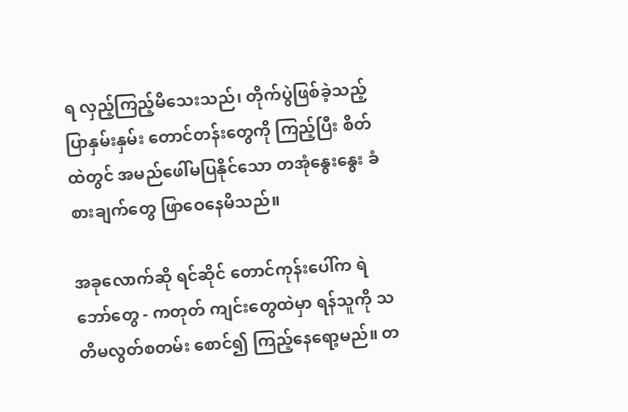ရ လှည့်ကြည့်မိသေးသည်၊ တိုက်ပွဲဖြစ်ခဲ့သည့် ပြာနှမ်းနှမ်း တောင်တန်းတွေကို ကြည့်ပြီး စိတ်ထဲတွင် အမည်ဖေါ်မပြနိုင်သော တအုံနွေးနွေး ခံစားချက်တွေ ဖြာဝေနေမိသည်။

အခုလောက်ဆို ရင်ဆိုင် တောင်ကုန်းပေါ်က ရဲဘော်တွေ - ကတုတ် ကျင်းတွေထဲမှာ ရန်သူကို သတိမလွတ်စတမ်း စောင်၍ ကြည့်နေရော့မည်။ တ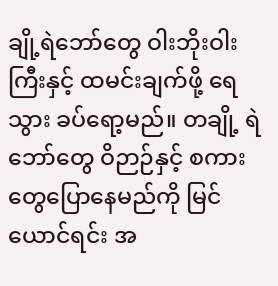ချို့ရဲဘော်တွေ ဝါးဘိုးဝါးကြီးနှင့် ထမင်းချက်ဖို့ ရေသွား ခပ်ရော့မည်။ တချို့ ရဲဘော်တွေ ဝိဉာဉ်နှင့် စကားတွေပြောနေမည်ကို မြင်ယောင်ရင်း အ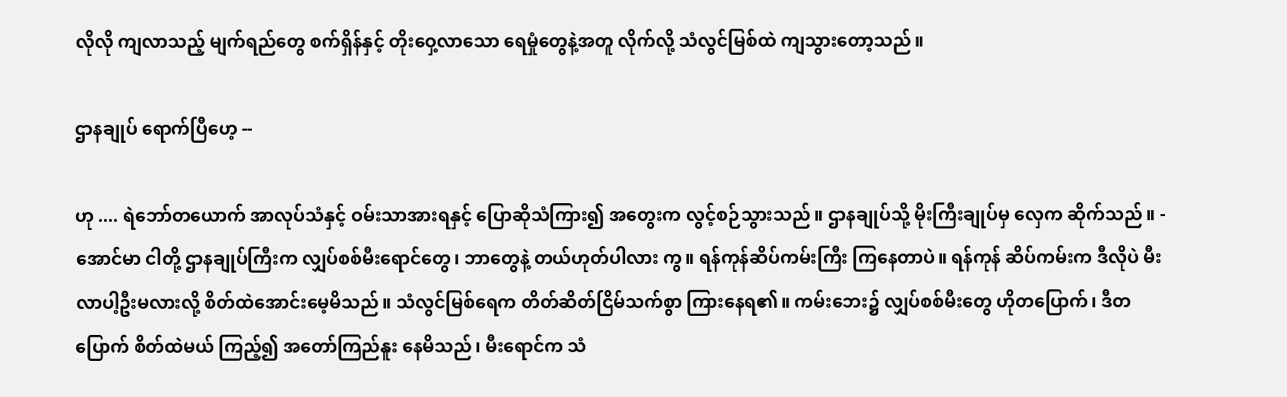လိုလို ကျလာသည့် မျက်ရည်တွေ စက်ရှိန်နှင့် တိုးဝှေ့လာသော ရေမှုံတွေနဲ့အတူ လိုက်လို့ သံလွင်မြစ်ထဲ ကျသွားတော့သည်။

ဌာနချုပ် ရောက်ပြီဟေ့ --

ဟု .... ရဲဘော်တယောက် အာလုပ်သံနှင့် ဝမ်းသာအားရနှင့် ပြောဆိုသံကြား၍ အတွေးက လွင့်စဉ်သွားသည်။ ဌာနချုပ်သို့ မိုးကြီးချုပ်မှ လှေက ဆိုက်သည်။ - အောင်မာ ငါတို့ ဌာနချုပ်ကြီးက လျှပ်စစ်မီးရောင်တွေ၊ ဘာတွေနဲ့ တယ်ဟုတ်ပါလား ကွ။ ရန်ကုန်ဆိပ်ကမ်းကြီး ကြနေတာပဲ။ ရန်ကုန် ဆိပ်ကမ်းက ဒီလိုပဲ မီးလာပါ့ဦးမလားလို့ စိတ်ထဲအောင်းမေ့မိသည်။ သံလွင်မြစ်ရေက တိတ်ဆိတ်ငြိမ်သက်စွာ ကြားနေရ၏။ ကမ်းဘေး၌ လျှပ်စစ်မီးတွေ ဟိုတပြောက်၊ ဒီတပြောက် စိတ်ထဲမယ် ကြည့်၍ အတော်ကြည်နူး နေမိသည်၊ မီးရောင်က သံ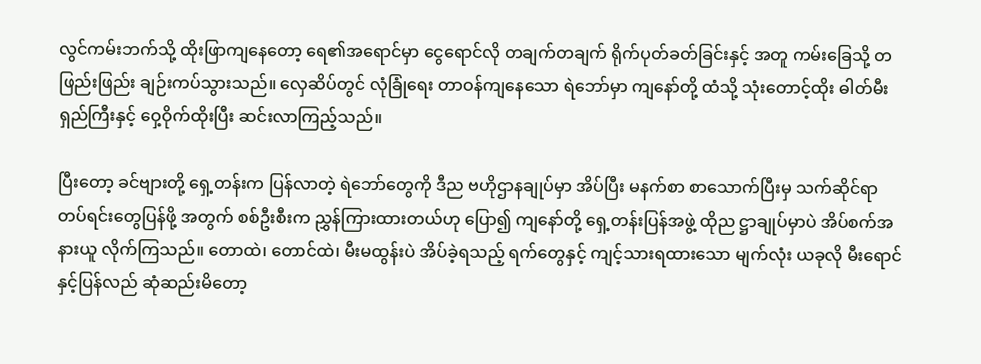လွင်ကမ်းဘက်သို့ ထိုးဖြာကျနေတော့ ရေ၏အရောင်မှာ ငွေရောင်လို တချက်တချက် ရိုက်ပုတ်ခတ်ခြင်းနှင့် အတူ ကမ်းခြေသို့ တဖြည်းဖြည်း ချဉ်းကပ်သွားသည်။ လှေဆိပ်တွင် လုံခြုံရေး တာဝန်ကျနေသော ရဲဘော်မှာ ကျနော်တို့ ထံသို့ သုံးတောင့်ထိုး ဓါတ်မီးရှည်ကြီးနှင့် ဝှေ့ဝိုက်ထိုးပြီး ဆင်းလာကြည့်သည်။

ပြီးတော့ ခင်ဗျားတို့ ရှေ့တန်းက ပြန်လာတဲ့ ရဲဘော်တွေကို ဒီည ဗဟိုဌာနချုပ်မှာ အိပ်ပြီး မနက်စာ စာသောက်ပြီးမှ သက်ဆိုင်ရာ တပ်ရင်းတွေပြန်ဖို့ အတွက် စစ်ဦးစီးက ညွှန်ကြားထားတယ်ဟု ပြော၍ ကျနော်တို့ ရှေ့တန်းပြန်အဖွဲ့ ထိုည ဋ္ဌာချုပ်မှာပဲ အိပ်စက်အနားယူ လိုက်ကြသည်။ တောထဲ၊ တောင်ထဲ၊ မီးမထွန်းပဲ အိပ်ခဲ့ရသည့် ရက်တွေနှင့် ကျင့်သားရထားသော မျက်လုံး ယခုလို မီးရောင်နှင့်ပြန်လည် ဆုံဆည်းမိတော့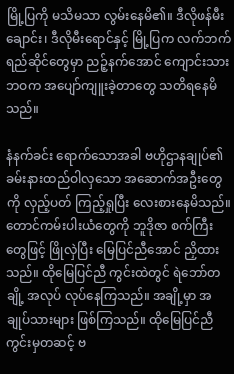မြို့ပြကို မသိမသာ လွမ်းနေမိ၏။ ဒီလိုဖန်မီးချောင်း၊ ဒီလိုမီးရောင်နှင့် မြို့ပြက လက်ဘက်ရည်ဆိုင်တွေမှာ ညဉ့်နက်အောင် ကျောင်းသားဘဝက အပျော်ကျူးခဲ့တာတွေ သတိရနေမိသည်။

နံနက်ခင်း ရောက်သောအခါ ဗဟိုဌာနချုပ်၏ ခမ်းနားထည်ဝါလှသော အဆောက်အဦးတွေကို လှည့်ပတ် ကြည့်ရှုပြီး လေးစားနေမိသည်။ တောင်ကမ်းပါးယံတွေကို ဘူဒိုဇာ စက်ကြီးတွေဖြင့် ဖြိုလှဲပြီး မြေပြင်ညီအောင် ညှိထားသည်။ ထိုမြေပြင်ညီ ကွင်းထဲတွင် ရဲဘော်တချို့ အလုပ် လုပ်နေကြသည်။ အချို့မှာ အချုပ်သားများ ဖြစ်ကြသည်။ ထိုမြေပြင်ညီ ကွင်းမှတဆင့် ဗ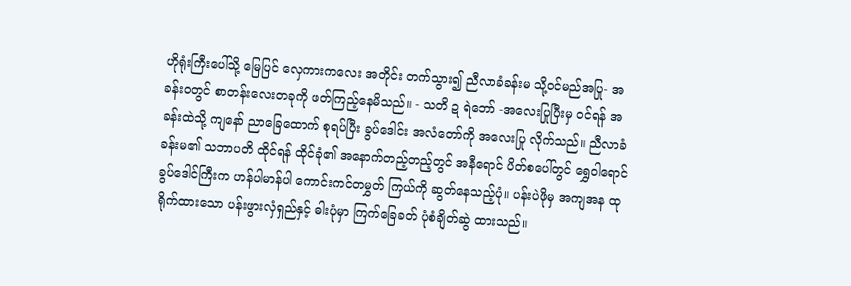ဟိုရုံးကြီးပေါ်သို့ မြေပြင် လှေကားကလေး အတိုင်း တက်သွား၍ ညီလာခံခန်းမ သို့ဝင်မည်အပြု- အခန်းဝတွင် စာတန်းလေးတခုကို ဖတ်ကြည့်နေမိသည်။ - သတိ ဍ ရဲဘော် -အလေးပြုပြီးမှ ဝင်ရန် အခန်းထဲသို့ ကျနော် ညာခြေထောက် စုရပ်ပြီး ခွပ်ဒေါင်း အလံတော်ကို အလေးပြု လိုက်သည်။ ညီလာခံခန်းမ၏ သဘာပတိ ထိုင်ရန် ထိုင်ခုံ၏ အနောက်တည့်တည့်တွင် အနီရောင် ပိတ်စပေါ်တွင် ရွှေဝါရောင် ခွပ်ဒေါင်ကြီးက ဟန်ပါမာန်ပါ ကောင်းကင်တမွှတ် ကြယ်ကို ဆွတ်နေသည့်ပုံ။ ပန်းပဲဖိုမှ အကျအန ထုရိုက်ထားသော ပန်းဖွားလှံရှည်နှင့် ဓါးပုံမှာ ကြက်ခြေခတ် ပုံစံချိတ်ဆွဲ ထားသည်။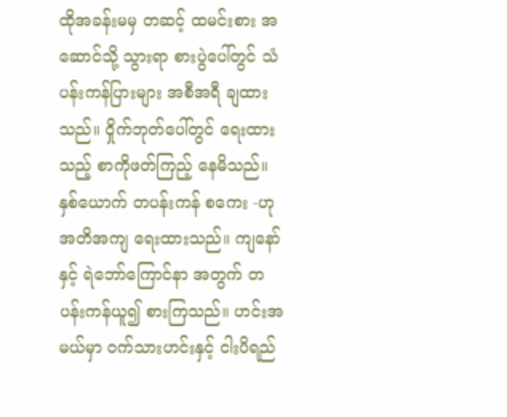ထိုအခန်းမမှ တဆင့် ထမင်းစား အဆောင်သို့ သွားရာ စားပွဲပေါ်တွင် သံပန်းကန်ပြားများ အစီအရီ ချထားသည်။ ဝှိုက်ဘုတ်ပေါ်တွင် ရေးထားသည့် စာကိုဖတ်ကြည့် နေမိသည်။ နှစ်ယောက် တပန်းကန် စကေး -ဟု အတိအကျ ရေးထားသည်။ ကျနော်နှင့် ရဲဘော်ကြောင်နာ အတွက် တပန်းကန်ယူ၍ စားကြသည်။ ဟင်းအမယ်မှာ ဝက်သားဟင်းနှင့် ငါးပိရည်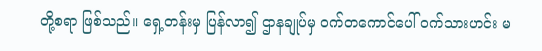တို့စရာ ဖြစ်သည်။ ရှေ့တန်းမှ ပြန်လာ၍ ဌာနချုပ်မှ ဝက်တကောင်ပေါ် ဝက်သားဟင်း မ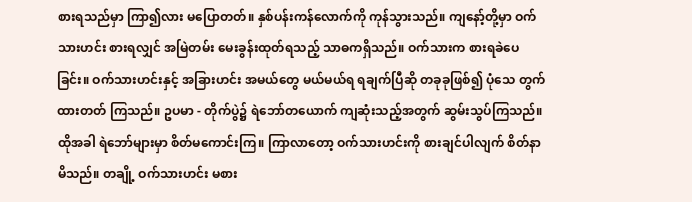စားရသည်မှာ ကြာ၍လား မပြောတတ်။ နှစ်ပန်းကန်လောက်ကို ကုန်သွားသည်။ ကျနော့်တို့မှာ ဝက်သားဟင်း စားရလျှင် အမြဲတမ်း မေးခွန်းထုတ်ရသည့် သာဓကရှိသည်။ ဝက်သားက စားရခဲပေခြင်း။ ဝက်သားဟင်းနှင့် အခြားဟင်း အမယ်တွေ မယ်မယ်ရ ရချက်ပြီဆို တခုခုဖြစ်၍ ပုံသေ တွက်ထားတတ် ကြသည်။ ဥပမာ - တိုက်ပွဲ၌ ရဲဘော်တယောက် ကျဆုံးသည့်အတွက် ဆွမ်းသွပ်ကြသည်။ ထိုအခါ ရဲဘော်များမှာ စိတ်မကောင်းကြ။ ကြာလာတော့ ဝက်သားဟင်းကို စားချင်ပါလျက် စိတ်နာမိသည်။ တချို့ ဝက်သားဟင်း မစား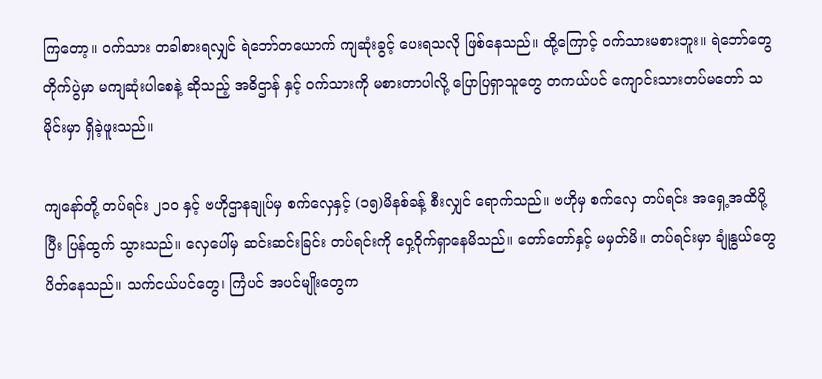ကြတော့။ ဝက်သား တခါစားရလျှင် ရဲဘော်တယောက် ကျဆုံးခွင့် ပေးရသလို ဖြစ်နေသည်။ ထို့ကြောင့် ဝက်သားမစားဘူး။ ရဲဘော်တွေ တိုက်ပွဲမှာ မကျဆုံးပါစေနဲ့ ဆိုသည့် အဓိဌာန် နှင့် ဝက်သားကို မစားတာပါလို့ ပြောပြရှာသူတွေ တကယ်ပင် ကျောင်းသားတပ်မတော် သမိုင်းမှာ ရှိခဲ့ဖူးသည်။

ကျနော်တို့ တပ်ရင်း ၂၁ဝ နှင့် ဗဟိုဌာနချုပ်မှ စက်လှေနှင့် (၁၅)မိနစ်ခန့် စီးလျှင် ရောက်သည်။ ဗဟိုမှ စက်လှေ တပ်ရင်း အရှေ့အထိပို့ပြီး ပြန်ထွက် သွားသည်။ လှေပေါ်မှ ဆင်းဆင်းခြင်း တပ်ရင်းကို ဝှေ့ဝိုက်ရှာနေမိသည်။ တော်တော်နှင့် မမှတ်မိ။ တပ်ရင်းမှာ ချုံနွယ်တွေ ပိတ်နေသည်။ သက်ငယ်ပင်တွေ၊ ကြံပင် အပင်မျိုးတွေက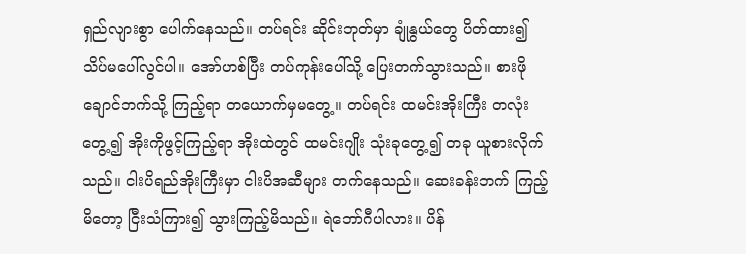ရှည်လျားစွာ ပေါက်နေသည်။ တပ်ရင်း ဆိုင်းဘုတ်မှာ ချုံနွယ်တွေ ပိတ်ထား၍ သိပ်မပေါ်လွင်ပါ။ အော်ဟစ်ပြီး တပ်ကုန်းပေါ်သို့ ပြေးတက်သွားသည်။ စားဖိုချောင်ဘက်သို့ ကြည့်ရာ တယောက်မှမတွေ့။ တပ်ရင်း ထမင်းအိုးကြီး တလုံးတွေ့၍ အိုးကိုဖွင့်ကြည့်ရာ အိုးထဲတွင် ထမင်းဂျိုး သုံးခုတွေ့၍ တခု ယူစားလိုက်သည်။ ငါးပိရည်အိုးကြီးမှာ ငါးပိအဆီများ တက်နေသည်။ ဆေးခန်းဘက် ကြည့်မိတော့ ငြီးသံကြား၍ သွားကြည့်မိသည်။ ရဲဘော်ဂီပါလား။ ပိန်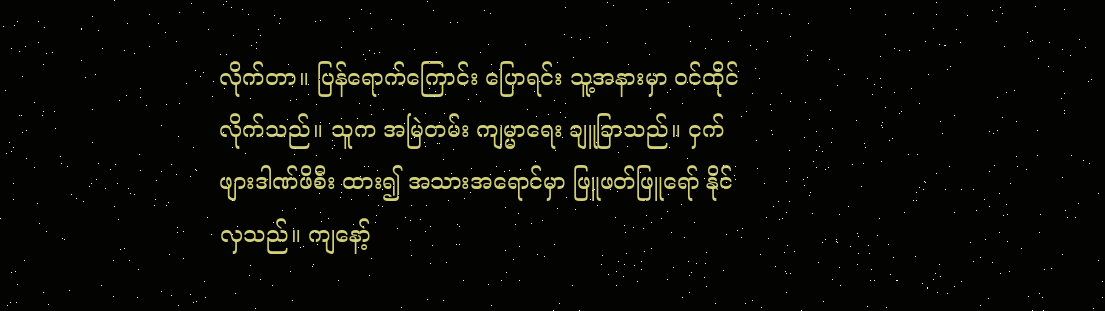လိုက်တာ။ ပြန်ရောက်ကြောင်း ပြောရင်း သူ့အနားမှာ ဝင်ထိုင်လိုက်သည်။ သူက အမြဲတမ်း ကျမ္မာရေး ချူခြာသည်။ ငှက်ဖျားဒါဏ်ဖိစီး ထား၍ အသားအရောင်မှာ ဖြူဖတ်ဖြူရော် နိုင်လှသည်။ ကျနော့်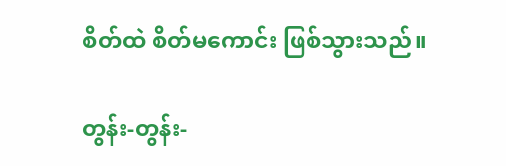စိတ်ထဲ စိတ်မကောင်း ဖြစ်သွားသည်။

တွန်း-တွန်း-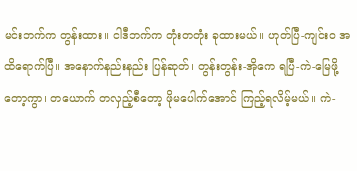မင်းဘက်က တွန်းထား။ ငါဒီဘက်က တုံးတတုံး ခုထားမယ်။ ဟုတ်ပြီ-ကျင်းဝ အထိရောက်ပြီ။ အနောက်နည်းနည်း ပြန်ဆုတ်၊ တွန်းတွန်း-အိုကေ ရပြီ-ကဲ-မြေဖို့တော့ကွာ၊ တယောက် တလှည့်စီတော့ ဖိုမပေါက်အောင် ကြည့်ရလိမ့်မယ်။ ကဲ-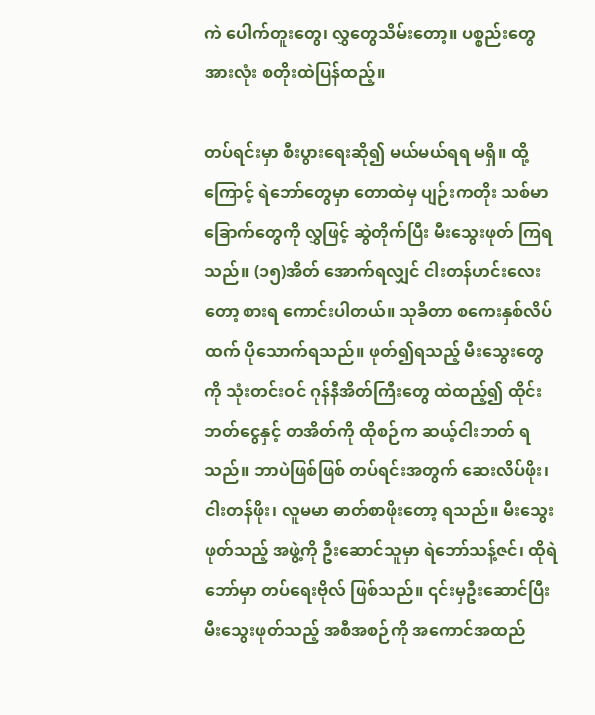ကဲ ပေါက်တူးတွေ၊ လွှတွေသိမ်းတော့။ ပစ္စည်းတွေအားလုံး စတိုးထဲပြန်ထည့်။

တပ်ရင်းမှာ စီးပွားရေးဆို၍ မယ်မယ်ရရ မရှိ။ ထို့ကြောင့် ရဲဘော်တွေမှာ တောထဲမှ ပျဉ်းကတိုး သစ်မာခြောက်တွေကို လွှဖြင့် ဆွဲတိုက်ပြီး မီးသွေးဖုတ် ကြရသည်။ (၁၅)အိတ် အောက်ရလျှင် ငါးတန်ဟင်းလေးတော့ စားရ ကောင်းပါတယ်။ သုခိတာ စကေးနှစ်လိပ်ထက် ပိုသောက်ရသည်။ ဖုတ်၍ရသည့် မီးသွေးတွေကို သုံးတင်းဝင် ဂုန်နီအိတ်ကြီးတွေ ထဲထည့်၍ ထိုင်းဘတ်ငွေနှင့် တအိတ်ကို ထိုစဉ်က ဆယ့်ငါးဘတ် ရသည်။ ဘာပဲဖြစ်ဖြစ် တပ်ရင်းအတွက် ဆေးလိပ်ဖိုး၊ ငါးတန်ဖိုး၊ လူမမာ ဓာတ်စာဖိုးတော့ ရသည်။ မီးသွေးဖုတ်သည့် အဖွဲ့ကို ဦးဆောင်သူမှာ ရဲဘော်သန့်ဇင်၊ ထိုရဲဘော်မှာ တပ်ရေးဗိုလ် ဖြစ်သည်။ ၎င်းမှဦးဆောင်ပြီး မီးသွေးဖုတ်သည့် အစီအစဉ်ကို အကောင်အထည်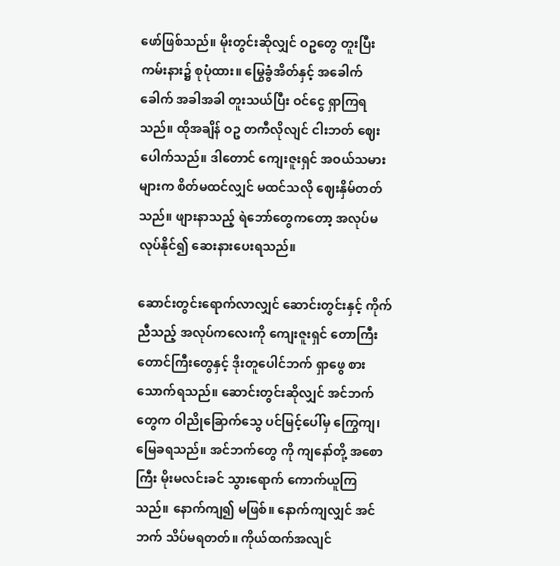ဖော်ဖြစ်သည်။ မိုးတွင်းဆိုလျှင် ဝဥတွေ တူးပြီး ကမ်းနား၌ စုပုံထား။ မြွေခွံအိတ်နှင့် အခေါက်ခေါက် အခါအခါ တူးသယ်ပြီး ဝင်ငွေ ရှာကြရသည်။ ထိုအချိန် ဝဥ တကီလိုလျင် ငါးဘတ် ဈေးပေါက်သည်။ ဒါတောင် ကျေးဇူးရှင် အဝယ်သမားများက စိတ်မထင်လျှင် မထင်သလို ဈေးနှိမ်တတ်သည်။ ဖျားနာသည့် ရဲဘော်တွေကတော့ အလုပ်မလုပ်နိုင်၍ ဆေးနားပေးရသည်။

ဆောင်းတွင်းရောက်လာလျှင် ဆောင်းတွင်းနှင့် ကိုက်ညီသည့် အလုပ်ကလေးကို ကျေးဇူးရှင် တောကြီး တောင်ကြီးတွေနှင့် ဒိုးတူပေါင်ဘက် ရှာဖွေ စားသောက်ရသည်။ ဆောင်းတွင်းဆိုလျှင် အင်ဘက်တွေက ဝါညိုခြောက်သွေ ပင်မြင့်ပေါ်မှ ကြွေကျ၊ မြေခရသည်။ အင်ဘက်တွေ ကို ကျနော်တို့ အစောကြီး မိုးမလင်းခင် သွားရောက် ကောက်ယူကြသည်။ နောက်ကျ၍ မဖြစ်။ နောက်ကျလျှင် အင်ဘက် သိပ်မရတတ်။ ကိုယ်ထက်အလျင်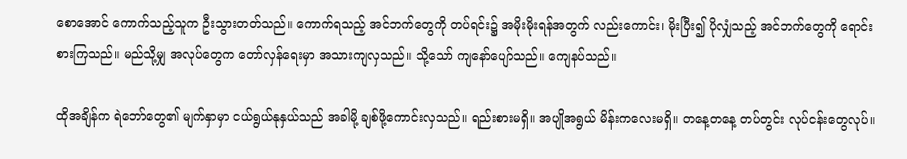စောအောင် ကောက်သည့်သူက ဦးသွားတတ်သည်။ ကောက်ရသည့် အင်ဘက်တွေကို တပ်ရင်း၌ အမိုးမိုးရန်အတွက် လည်းကောင်း၊ မိုးပြီး၍ ပိုလျှံသည့် အင်ဘက်တွေကို ရောင်းစားကြသည်။ မည်သို့မျှ အလုပ်တွေက တော်လှန်ရေးမှာ အသားကျလှသည်။ သို့သော် ကျနော်ပျော်သည်။ ကျေနပ်သည်။

ထိုအချိန်က ရဲဘော်တွေ၏ မျက်နှာမှာ ငယ်ရွယ်နုနှယ်သည် အခါမို့ ချစ်ဖို့ကောင်းလှသည်။ ရည်းစားမရှိ။ အပျိုအရွယ် မိန်းကလေးမရှိ။ တနေ့တနေ့ တပ်တွင်း လုပ်ငန်းတွေလုပ်။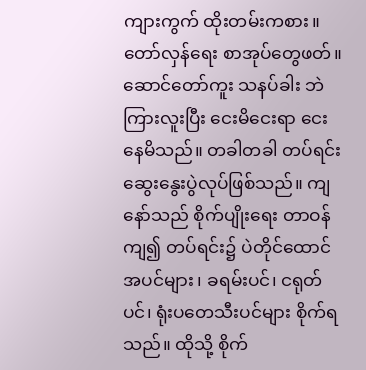ကျားကွက် ထိုးတမ်းကစား။ တော်လှန်ရေး စာအုပ်တွေဖတ်။ ဆောင်တော်ကူး သနပ်ခါး ဘဲကြားလူးပြီး ငေးမိငေးရာ ငေးနေမိသည်။ တခါတခါ တပ်ရင်း ဆွေးနွေးပွဲလုပ်ဖြစ်သည်။ ကျနော်သည် စိုက်ပျိုးရေး တာဝန်ကျ၍ တပ်ရင်း၌ ပဲတိုင်ထောင် အပင်များ၊ ခရမ်းပင်၊ ငရုတ်ပင်၊ ရုံးပတေသီးပင်များ စိုက်ရသည်။ ထိုသို့ စိုက်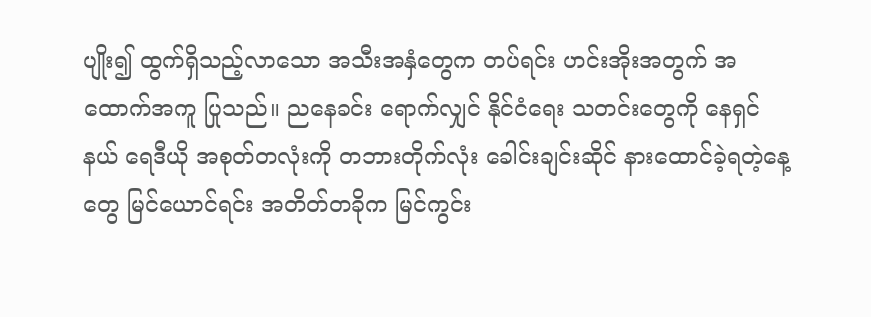ပျိုး၍ ထွက်ရှိသည့်လာသော အသီးအနှံတွေက တပ်ရင်း ဟင်းအိုးအတွက် အထောက်အကူ ပြုသည်။ ညနေခင်း ရောက်လျှင် နိုင်ငံရေး သတင်းတွေကို နေရှင်နယ် ရေဒီယို အစုတ်တလုံးကို တဘားတိုက်လုံး ခေါင်းချင်းဆိုင် နားထောင်ခဲ့ရတဲ့နေ့တွေ မြင်ယောင်ရင်း အတိတ်တခိုက မြင်ကွင်း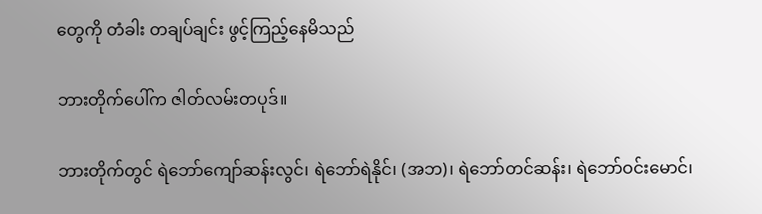တွေကို တံခါး တချပ်ချင်း ဖွင့်ကြည့်နေမိသည်

ဘားတိုက်ပေါ်က ဇါတ်လမ်းတပုဒ်။

ဘားတိုက်တွင် ရဲဘော်ကျော်ဆန်းလွင်၊ ရဲဘော်ရဲနိုင်၊ (အဘ)၊ ရဲဘော်တင်ဆန်း၊ ရဲဘော်ဝင်းမောင်၊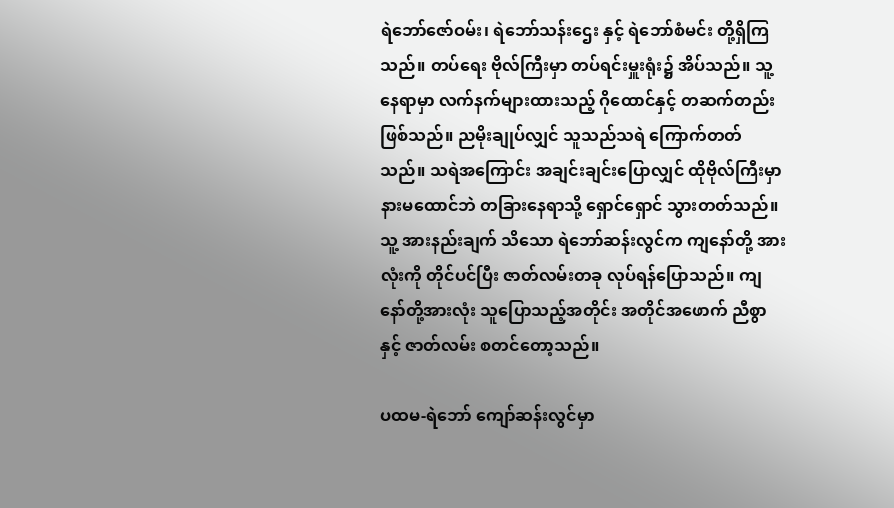ရဲဘော်ဇော်ဝမ်း၊ ရဲဘော်သန်းဌေး နှင့် ရဲဘော်စံမင်း တို့ရှိကြသည်။ တပ်ရေး ဗိုလ်ကြီးမှာ တပ်ရင်းမှူးရုံး၌ အိပ်သည်။ သူ့နေရာမှာ လက်နက်များထားသည့် ဂိုထောင်နှင့် တဆက်တည်းဖြစ်သည်။ ညမိုးချုပ်လျှင် သူသည်သရဲ ကြောက်တတ်သည်။ သရဲအကြောင်း အချင်းချင်းပြောလျှင် ထိုဗိုလ်ကြီးမှာ နားမထောင်ဘဲ တခြားနေရာသို့ ရှောင်ရှောင် သွားတတ်သည်။ သူ့ အားနည်းချက် သိသော ရဲဘော်ဆန်းလွင်က ကျနော်တို့ အားလုံးကို တိုင်ပင်ပြီး ဇာတ်လမ်းတခု လုပ်ရန်ပြောသည်။ ကျနော်တို့အားလုံး သူပြောသည့်အတိုင်း အတိုင်အဖောက် ညီစွာနှင့် ဇာတ်လမ်း စတင်တော့သည်။

ပထမ-ရဲဘော် ကျော်ဆန်းလွင်မှာ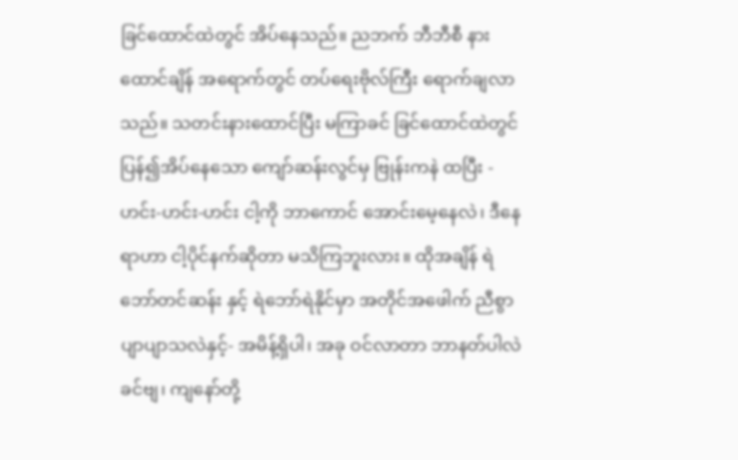ခြင်ထောင်ထဲတွင် အိပ်နေသည်။ ညဘက် ဘီဘီစီ နားထောင်ချိန် အရောက်တွင် တပ်ရေးဗိုလ်ကြီး ရောက်ချလာသည်။ သတင်းနားထောင်ပြီး မကြာခင် ခြင်ထောင်ထဲတွင် ပြန်၍အိပ်နေသော ကျော်ဆန်းလွင်မှ ဗြုန်းကနဲ ထပြီး - ဟင်း-ဟင်း-ဟင်း ငါ့ကို ဘာကောင် အောင်းမေ့နေလဲ၊ ဒီနေရာဟာ ငါ့ပိုင်နက်ဆိုတာ မသိကြဘူးလား။ ထိုအချိန် ရဲဘော်တင်ဆန်း နှင့် ရဲဘော်ရဲနိုင်မှာ အတိုင်အဖေါက် ညီစွာ ပျာပျာသလဲနှင့်- အမိန့်ရှိပါ၊ အခု ဝင်လာတာ ဘာနတ်ပါလဲ ခင်ဗျ၊ ကျနော်တို့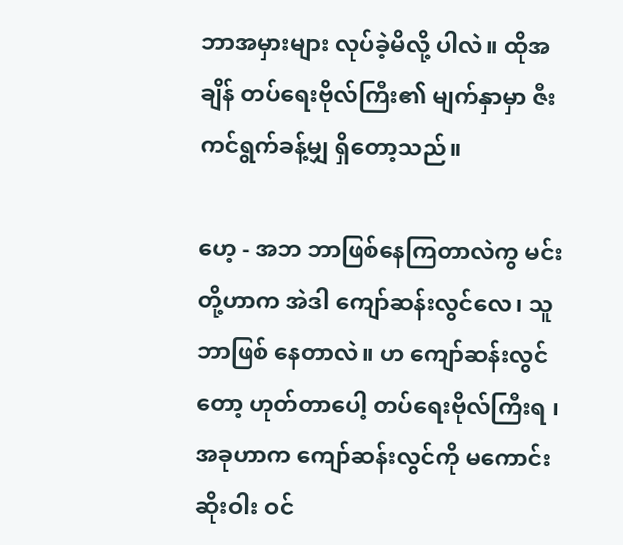ဘာအမှားများ လုပ်ခဲ့မိလို့ ပါလဲ။ ထိုအချိန် တပ်ရေးဗိုလ်ကြီး၏ မျက်နှာမှာ ဇီးကင်ရွက်ခန့်မျှ ရှိတော့သည်။

ဟေ့ - အဘ ဘာဖြစ်နေကြတာလဲကွ မင်းတို့ဟာက အဲဒါ ကျော်ဆန်းလွင်လေ၊ သူဘာဖြစ် နေတာလဲ။ ဟ ကျော်ဆန်းလွင်တော့ ဟုတ်တာပေါ့ တပ်ရေးဗိုလ်ကြီးရ ၊ အခုဟာက ကျော်ဆန်းလွင်ကို မကောင်းဆိုးဝါး ဝင်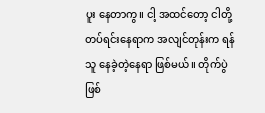ပူး နေတာကွ။ ငါ့ အထင်တော့ ငါတို့ တပ်ရင်းနေရာက အလျင်တုန်းက ရန်သူ နေခဲ့တဲ့နေရာ ဖြစ်မယ်။ တိုက်ပွဲဖြစ်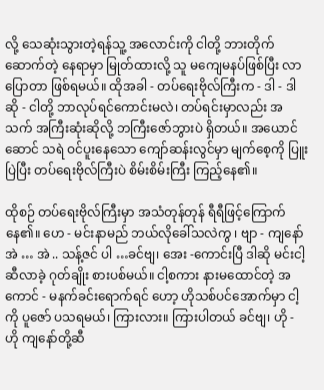လို့ သေဆုံးသွားတဲ့ရန်သူ့ အလောင်းကို ငါတို့ ဘားတိုက်ဆောက်တဲ့ နေရာမှာ မြုတ်ထားလို့ သူ မကျေမနပ်ဖြစ်ပြီး လာပြောတာ ဖြစ်ရမယ်။ ထိုအခါ - တပ်ရေးဗိုလ်ကြီးက - ဒါ - ဒါဆို - ငါတို့ ဘာလုပ်ရင်ကောင်းမလဲ၊ တပ်ရင်းမှာလည်း အသက် အကြီးဆုံးဆိုလို့ ဘကြီးဇော်ဘွားပဲ ရှိတယ်။ အယောင်ဆောင် သရဲ ဝင်ပူးနေသော ကျော်ဆန်းလွင်မှာ မျက်စေ့ကို ပြူးပြဲပြီး တပ်ရေးဗိုလ်ကြီးပဲ စိမ်းစိမ်းကြီး ကြည့်နေ၏။

ထိုစဉ် တပ်ရေးဗိုလ်ကြီးမှာ အသံတုန်တုန် ရီရီဖြင့်ကြောက်နေ၏။ ဟေ - မင်းနာမည် ဘယ်လိုခေါ်သလဲကွ ၊ ဗျာ - ကျနော် အဲ … အဲ .. သန့်ဇင် ပါ …ခင်ဗျ၊ အေး -ကောင်းပြီ ဒါဆို မင်းငါ့ဆီလာခဲ့ ဂုတ်ချိုး စားပစ်မယ်။ ငါ့စကား နားမထောင်တဲ့ အကောင် - မနက်ခင်းရောက်ရင် ဟော့ ဟိုသစ်ပင်အောက်မှာ ငါ့ကို ပူဇော် ပသရမယ်၊ ကြားလား။ ကြားပါတယ် ခင်ဗျ၊ ဟို - ဟို ကျနော်တို့ဆီ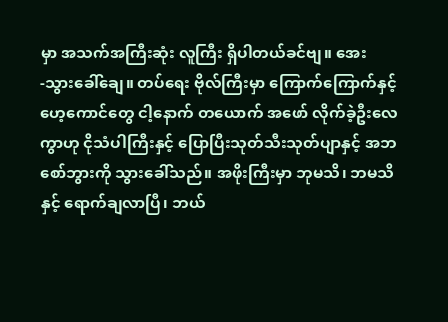မှာ အသက်အကြီးဆုံး လူကြီး ရှိပါတယ်ခင်ဗျ။ အေး -သွားခေါ်ချေ။ တပ်ရေး ဗိုလ်ကြီးမှာ ကြောက်ကြောက်နှင့် ဟေ့ကောင်တွေ ငါ့နောက် တယောက် အဖော် လိုက်ခဲ့ဦးလေကွာဟု ငိုသံပါကြီးနှင့် ပြောပြီးသုတ်သီးသုတ်ပျာနှင့် အဘစော်ဘွားကို သွားခေါ်သည်။ အဖိုးကြီးမှာ ဘုမသိ၊ ဘမသိနှင့် ရောက်ချလာပြီ၊ ဘယ်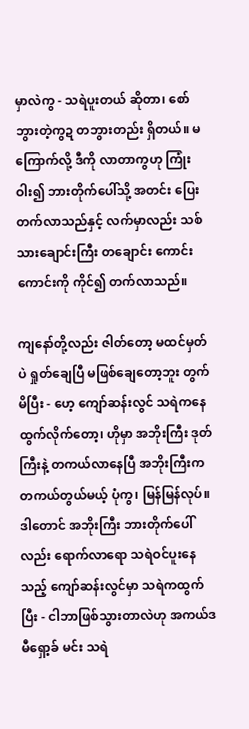မှာလဲကွ - သရဲပူးတယ် ဆိုတာ၊ စော်ဘွားတဲ့ကွဍ တဘွားတည်း ရှိတယ်။ မကြောက်လို့ ဒီကို လာတာကွဟု ကြုံးဝါး၍ ဘားတိုက်ပေါ်သို့ အတင်း ပြေးတက်လာသည်နှင့် လက်မှာလည်း သစ်သားချောင်းကြီး တချောင်း ကောင်းကောင်းကို ကိုင်၍ တက်လာသည်။

ကျနော်တို့လည်း ဇါတ်တော့ မထင်မှတ်ပဲ ရှုတ်ချေပြီ မဖြစ်ချေတော့ဘူး တွက်မိပြီး - ဟေ့ ကျော်ဆန်းလွင် သရဲကနေ ထွက်လိုက်တော့၊ ဟိုမှာ အဘိုးကြီး ဒုတ်ကြီးနဲ့ တကယ်လာနေပြီ အဘိုးကြီးက တကယ်တွယ်မယ့် ပုံကွ၊ မြန်မြန်လုပ်။ ဒါတောင် အဘိုးကြီး ဘားတိုက်ပေါ်လည်း ရောက်လာရော သရဲဝင်ပူးနေသည့် ကျော်ဆန်းလွင်မှာ သရဲကထွက်ပြီး - ငါဘာဖြစ်သွားတာလဲဟု အကယ်ဒမီရှော့ခ် မင်း သရဲ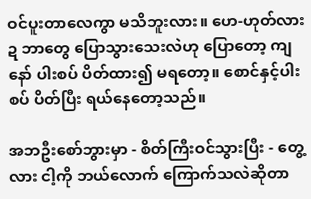ဝင်ပူးတာလေကွာ မသိဘူးလား။ ဟေ-ဟုတ်လားဍ ဘာတွေ ပြောသွားသေးလဲဟု ပြောတော့ ကျနော် ပါးစပ် ပိတ်ထား၍ မရတော့။ စောင်နှင့်ပါးစပ် ပိတ်ပြီး ရယ်နေတော့သည်။

အဘဦးစော်ဘွားမှာ - စိတ်ကြီးဝင်သွားပြီး - တွေ့လား ငါ့ကို ဘယ်လောက် ကြောက်သလဲဆိုတာ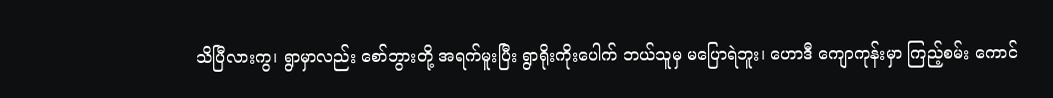သိပြီလားကွ၊ ရွာမှာလည်း စော်ဘွားတို့ အရက်မူးပြီး ရွာရိုးကိုးပေါက် ဘယ်သူမှ မပြောရဲဘူး၊ ဟောဒီ ကျောကုန်းမှာ ကြည့်စမ်း ကောင်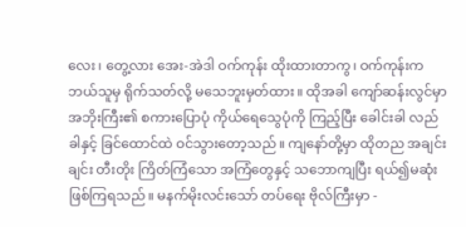လေး၊ တွေ့လား အေး-အဲဒါ ဝက်ကုန်း ထိုးထားတာကွ၊ ဝက်ကုန်းက ဘယ်သူမှ ရိုက်သတ်လို့ မသေဘူးမှတ်ထား။ ထိုအခါ ကျော်ဆန်းလွင်မှာ အဘိုးကြီး၏ စကားပြောပုံ ကိုယ်ရေသွေပုံကို ကြည့်ပြီး ခေါင်းခါ လည်ခါနှင့် ခြင်ထောင်ထဲ ဝင်သွားတော့သည်။ ကျနော်တို့မှာ ထိုတည အချင်းချင်း တီးတိုး ကြိတ်ကြံသော အကြံတွေနှင့် သဘောကျပြီး ရယ်၍မဆုံး ဖြစ်ကြရသည်။ မနက်မိုးလင်းသော် တပ်ရေး ဗိုလ်ကြီးမှာ -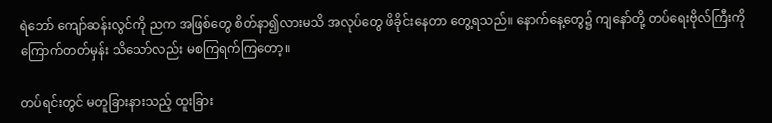ရဲဘော် ကျော်ဆန်းလွင်ကို ညက အဖြစ်တွေ စိတ်နာ၍လားမသိ အလုပ်တွေ ဖိခိုင်းနေတာ တွေ့ရသည်။ နောက်နေ့တွေ၌ ကျနော်တို့ တပ်ရေးဗိုလ်ကြီးကို ကြောက်တတ်မှန်း သိသော်လည်း မစကြရက်ကြတော့။

တပ်ရင်းတွင် မတူခြားနားသည့် ထူးခြား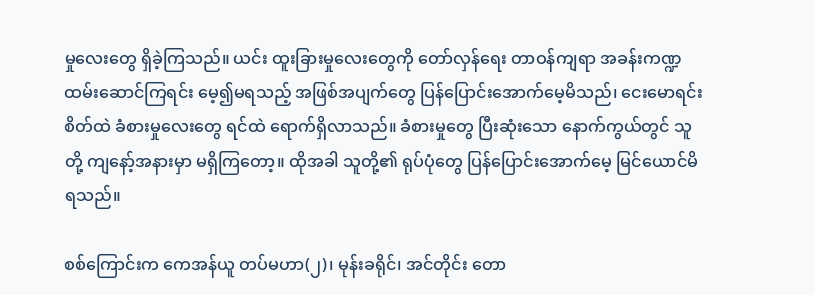မှုလေးတွေ ရှိခဲ့ကြသည်။ ယင်း ထူးခြားမှုလေးတွေကို တော်လှန်ရေး တာဝန်ကျရာ အခန်းကဏ္ဍ ထမ်းဆောင်ကြရင်း မေ့၍မရသည့် အဖြစ်အပျက်တွေ ပြန်ပြောင်းအောက်မေ့မိသည်၊ ငေးမောရင်း စိတ်ထဲ ခံစားမှုလေးတွေ ရင်ထဲ ရောက်ရှိလာသည်။ ခံစားမှုတွေ ပြီးဆုံးသော နောက်ကွယ်တွင် သူတို့ ကျနော့်အနားမှာ မရှိကြတော့။ ထိုအခါ သူတို့၏ ရုပ်ပုံတွေ ပြန်ပြောင်းအောက်မေ့ မြင်ယောင်မိရသည်။

စစ်ကြောင်းက ကေအန်ယူ တပ်မဟာ(၂)၊ မုန်းခရိုင်၊ အင်တိုင်း တော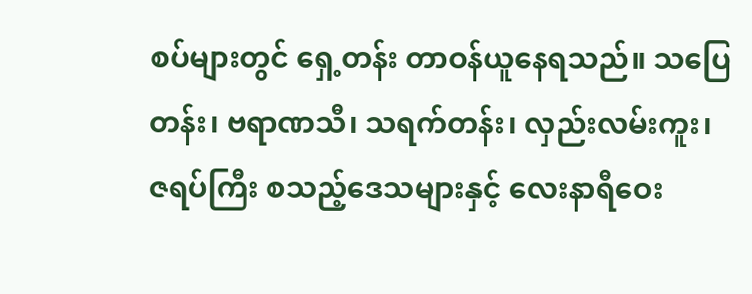စပ်များတွင် ရှေ့တန်း တာဝန်ယူနေရသည်။ သပြေတန်း၊ ဗရာဏသီ၊ သရက်တန်း၊ လှည်းလမ်းကူး၊ ဇရပ်ကြီး စသည့်ဒေသများနှင့် လေးနာရီဝေး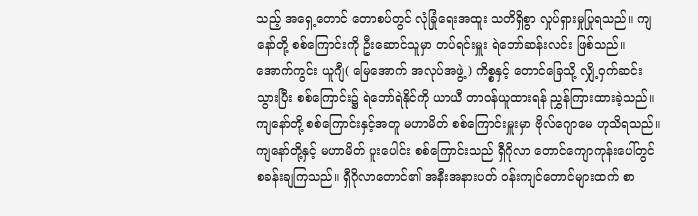သည့် အရှေ့တောင် တောစပ်တွင် လုံခြုံရေးအထူး သတိရှိစွာ လှုပ်ရှားမှုပြုရသည်။ ကျနော်တို့ စစ်ကြောင်းကို ဦးဆောင်သူမှာ တပ်ရင်းမှူး ရဲဘော်ဆန်းလင်း ဖြစ်သည်။ အောက်ကွင်း ယူဂျီ( မြေအောက် အလုပ်အဖွဲ့ ) ကိစ္စနှင့် တောင်ခြေသို့ လျှိ့ဝှက်ဆင်းသွားပြီး စစ်ကြောင်း၌ ရဲဘော်ရဲနိုင်ကို ယာယီ တာဝန်ယူထားရန် ညွှန်ကြားထားခဲ့သည်။ ကျနော်တို့ စစ်ကြောင်းနှင့်အတူ မဟာမိတ် စစ်ကြောင်းမှူးမှာ ဗိုလ်ဂျောမေ ဟုသိရသည်။ ကျနော်တို့နှင့် မဟာမိတ် ပူးပေါင်း စစ်ကြောင်းသည် ရှီဂိုလာ တောင်ကျောကုန်းပေါ်တွင် စခန်းချကြသည်။ ရှီဂိုလာတောင်၏ အနီးအနားပတ် ဝန်းကျင်တောင်များထက် စာ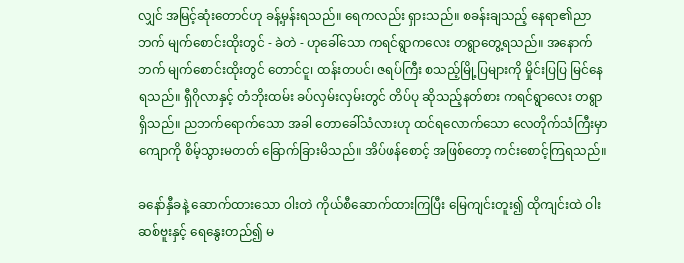လျှင် အမြင့်ဆုံးတောင်ဟု ခန့်မှန်းရသည်။ ရေကလည်း ရှားသည်။ စခန်းချသည့် နေရာ၏ညာဘက် မျက်စောင်းထိုးတွင် - ခဲတဲ - ဟုခေါ်သော ကရင်ရွာကလေး တရွာတွေ့ရသည်။ အနောက်ဘက် မျက်စောင်းထိုးတွင် တောင်ငူ၊ ထန်းတပင်၊ ဇရပ်ကြီး စသည့်မြို့ပြများကို မှိုင်းပြပြ မြင်နေရသည်။ ရှီဂိုလာနှင့် တံဘိုးထမ်း ခပ်လှမ်းလှမ်းတွင် တိပ်ပု ဆိုသည့်နတ်စား ကရင်ရွာလေး တရွာရှိသည်။ ညဘက်ရောက်သော အခါ တောခေါ်သံလားဟု ထင်ရလောက်သော လေတိုက်သံကြီးမှာ ကျောကို စိမ့်သွားမတတ် ခြောက်ခြားမိသည်။ အိပ်ဖန်စောင့် အဖြစ်တော့ ကင်းစောင့်ကြရသည်။

ခနော်နှီခနဲ့ ဆောက်ထားသော ဝါးတဲ ကိုယ်စီဆောက်ထားကြပြီး မြေကျင်းတူး၍ ထိုကျင်းထဲ ဝါးဆစ်ဗူးနှင့် ရေနွေးတည်၍ မ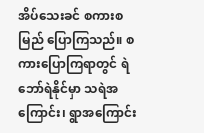အိပ်သေးခင် စကားစမြည် ပြောကြသည်။ စကားပြောကြရာတွင် ရဲဘော်ရဲနိုင်မှာ သရဲအကြောင်း၊ ရွာအကြောင်း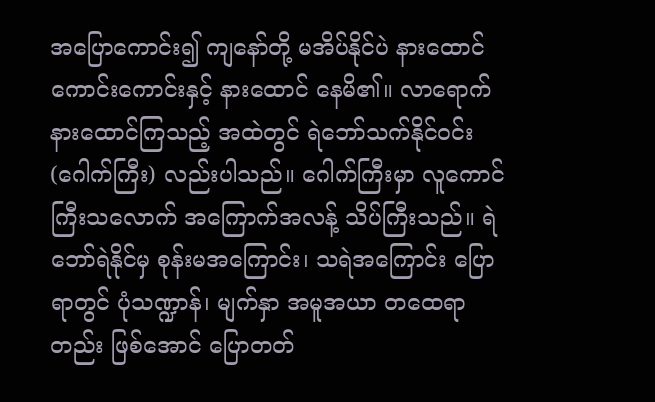အပြောကောင်း၍ ကျနော်တို့ မအိပ်နိုင်ပဲ နားထောင် ကောင်းကောင်းနှင့် နားထောင် နေမိ၏။ လာရောက် နားထောင်ကြသည့် အထဲတွင် ရဲဘော်သက်နိုင်ဝင်း(ဂေါက်ကြီး) လည်းပါသည်။ ဂေါက်ကြီးမှာ လူကောင်ကြီးသလောက် အကြောက်အလန့် သိပ်ကြီးသည်။ ရဲဘော်ရဲနိုင်မှ စုန်းမအကြောင်း၊ သရဲအကြောင်း ပြောရာတွင် ပုံသဏ္ဍာန်၊ မျက်နှာ အမူအယာ တထေရာတည်း ဖြစ်အောင် ပြောတတ်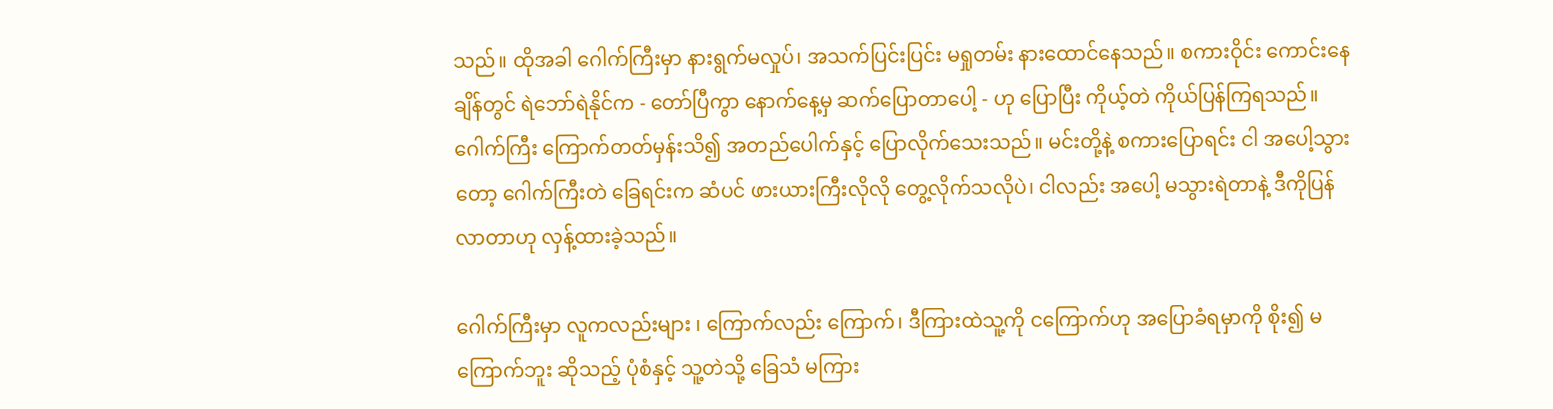သည်။ ထိုအခါ ဂေါက်ကြီးမှာ နားရွက်မလှုပ်၊ အသက်ပြင်းပြင်း မရှုတမ်း နားထောင်နေသည်။ စကားဝိုင်း ကောင်းနေချိန်တွင် ရဲဘော်ရဲနိုင်က - တော်ပြီကွာ နောက်နေ့မှ ဆက်ပြောတာပေါ့ - ဟု ပြောပြီး ကိုယ့်တဲ ကိုယ်ပြန်ကြရသည်။ ဂေါက်ကြီး ကြောက်တတ်မှန်းသိ၍ အတည်ပေါက်နှင့် ပြောလိုက်သေးသည်။ မင်းတို့နဲ့ စကားပြောရင်း ငါ အပေါ့သွားတော့ ဂေါက်ကြီးတဲ ခြေရင်းက ဆံပင် ဖားယားကြီးလိုလို တွေ့လိုက်သလိုပဲ၊ ငါလည်း အပေါ့ မသွားရဲတာနဲ့ ဒီကိုပြန် လာတာဟု လှန့်ထားခဲ့သည်။

ဂေါက်ကြီးမှာ လူကလည်းများ ၊ ကြောက်လည်း ကြောက်၊ ဒီကြားထဲသူ့ကို ငကြောက်ဟု အပြောခံရမှာကို စိုး၍ မကြောက်ဘူး ဆိုသည့် ပုံစံနှင့် သူ့တဲသို့ ခြေသံ မကြား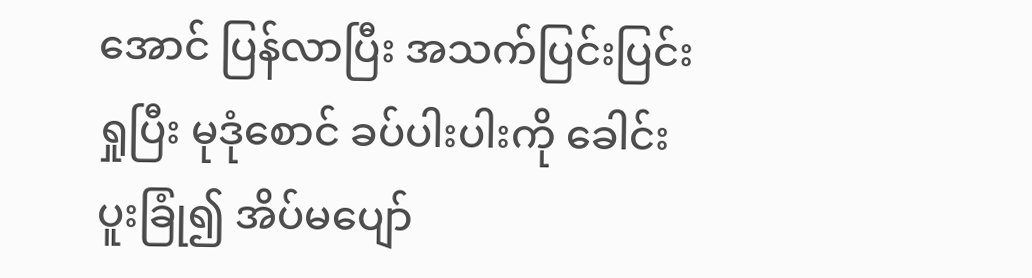အောင် ပြန်လာပြီး အသက်ပြင်းပြင်းရှုပြီး မုဒုံစောင် ခပ်ပါးပါးကို ခေါင်းပူးခြုံ၍ အိပ်မပျော်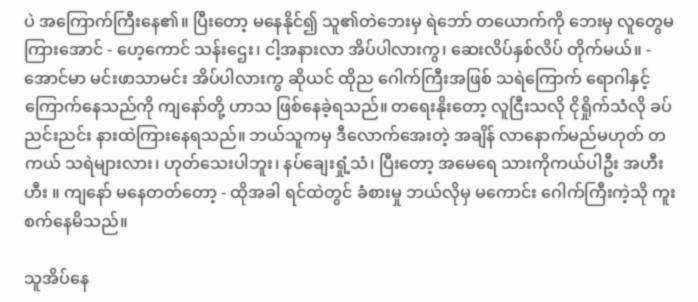ပဲ အကြောက်ကြီးနေ၏။ ပြီးတော့ မနေနိုင်၍ သူ၏တဲဘေးမှ ရဲဘော် တယောက်ကို ဘေးမှ လူတွေမကြားအောင် - ဟေ့ကောင် သန်းဌေး၊ ငါ့အနားလာ အိပ်ပါလားကွ၊ ဆေးလိပ်နှစ်လိပ် တိုက်မယ်။ - အောင်မာ မင်းဖာသာမင်း အိပ်ပါလားကွ ဆိုယင် ထိုည ဂေါက်ကြီးအဖြစ် သရဲကြောက် ရောဂါနှင့် ကြောက်နေသည်ကို ကျနော်တို့ ဟာသ ဖြစ်နေခဲ့ရသည်။ တရေးနိုးတော့ လူငြီးသလို ငိုရှိုက်သံလို ခပ်ညင်းညင်း နားထဲကြားနေရသည်။ ဘယ်သူကမှ ဒီလောက်အေးတဲ့ အချိန် လာနောက်မည်မဟုတ် တကယ် သရဲများလား၊ ဟုတ်သေးပါဘူး၊ နပ်ချေးရှုံ့သံ၊ ပြီးတော့ အမေရေ သားကိုကယ်ပါဦး အဟီး ဟီး ။ ကျနော် မနေတတ်တော့ - ထိုအခါ ရင်ထဲတွင် ခံစားမှု ဘယ်လိုမှ မကောင်း ဂေါက်ကြီးကဲ့သို ကူးစက်နေမိသည်။

သူအိပ်နေ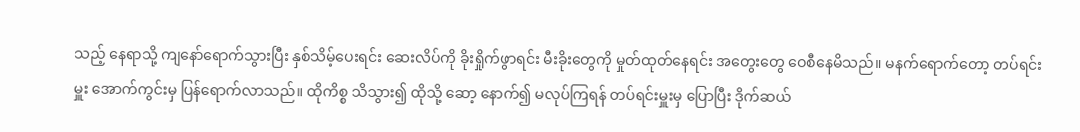သည့် နေရာသို့ ကျနော်ရောက်သွားပြီး နှစ်သိမ့်ပေးရင်း ဆေးလိပ်ကို ခိုးရှိုက်ဖွာရင်း မီးခိုးတွေကို မှုတ်ထုတ်နေရင်း အတွေးတွေ ဝေစီနေမိသည်။ မနက်ရောက်တော့ တပ်ရင်းမှူး အောက်ကွင်းမှ ပြန်ရောက်လာသည်။ ထိုကိစ္စ သိသွား၍ ထိုသို့ ဆော့ နောက်၍ မလုပ်ကြရန် တပ်ရင်းမှူးမှ ပြောပြီး ဒိုက်ဆယ်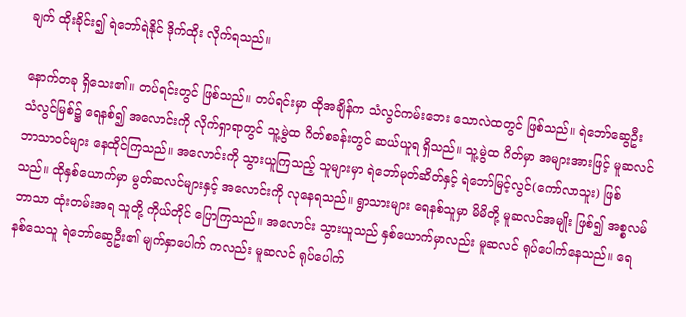ချက် ထိုးခိုင်း၍ ရဲဘော်ရဲနိုင် ဒိုက်ထိုး လိုက်ရသည်။

နောက်တခု ရှိသေး၏။ တပ်ရင်းတွင် ဖြစ်သည်။ တပ်ရင်းမှာ ထိုအချိန်က သံလွင်ကမ်းဘေး သောလဲထတွင် ဖြစ်သည်။ ရဲဘော်ဆွေဦး သံလွင်မြစ်၌ ရေနစ်၍ အလောင်းကို လိုက်ရှာရာတွင် သူ့မွဲထ ဂိတ်စခန်းတွင် ဆယ်ယူရ ရှိသည်။ သူ့မွဲထ ဂိတ်မှာ အများအားဖြင့် မူဆလင် ဘာသာဝင်များ နေထိုင်ကြသည်။ အလောင်းကို သွားယူကြသည့် သူများမှာ ရဲဘော်မုတ်ဆိတ်နှင့် ရဲဘော်မြင့်လွင်(ကော်လာသူး) ဖြစ်သည်။ ထိုနှစ်ယောက်မှာ မွတ်ဆလင်များနှင့် အလောင်းကို လုနေရသည်။ ရွာသားများ ရေနစ်သူမှာ မိမိတို့ မူဆလင်အမျိုး ဖြစ်၍ အစ္စလမ်ဘာသာ ထုံးတမ်းအရ သူတို့ ကိုယ်တိုင် ပြောကြသည်။ အလောင်း သွားယူသည် နှစ်ယောက်မှာလည်း မူဆလင် ရုပ်ပေါက်နေသည်။ ရေနစ်သေသူ ရဲဘော်ဆွေဦး၏ မျက်နှာပေါက် ကလည်း မူဆလင် ရုပ်ပေါက်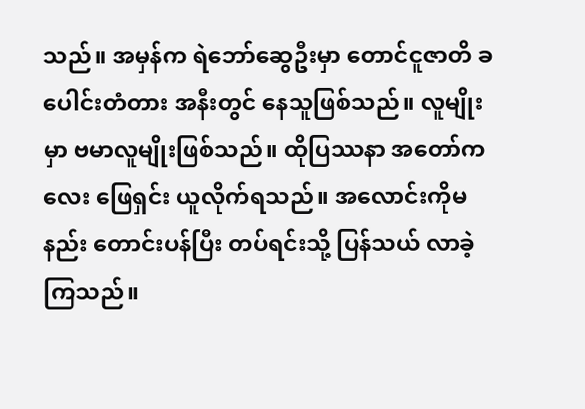သည်။ အမှန်က ရဲဘော်ဆွေဦးမှာ တောင်ငူဇာတိ ခပေါင်းတံတား အနီးတွင် နေသူဖြစ်သည်။ လူမျိုးမှာ ဗမာလူမျိုးဖြစ်သည်။ ထိုပြဿနာ အတော်ကလေး ဖြေရှင်း ယူလိုက်ရသည်။ အလောင်းကိုမနည်း တောင်းပန်ပြီး တပ်ရင်းသို့ ပြန်သယ် လာခဲ့ကြသည်။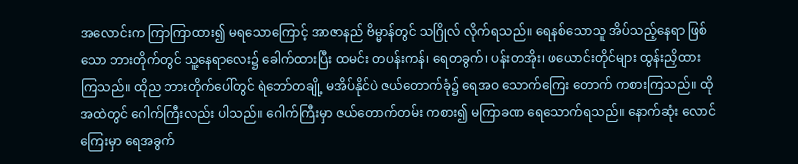အလောင်းက ကြာကြာထား၍ မရသောကြောင့် အာဇာနည် ဗိမ္မာန်တွင် သဂြိုလ် လိုက်ရသည်။ ရေနစ်သောသူ အိပ်သည့်နေရာ ဖြစ်သော ဘားတိုက်တွင် သူ့နေရာလေး၌ ခေါက်ထားပြီး ထမင်း တပန်းကန်၊ ရေတခွက်၊ ပန်းတအိုး၊ ဖယောင်းတိုင်များ ထွန်းညှိထားကြသည်။ ထိုည ဘားတိုက်ပေါ်တွင် ရဲဘော်တချို့ မအိပ်နိုင်ပဲ ဇယ်တောက်ခုံ၌ ရေအဝ သောက်ကြေး တောက် ကစားကြသည်။ ထိုအထဲတွင် ဂေါက်ကြီးလည်း ပါသည်။ ဂေါက်ကြီးမှာ ဇယ်တောက်တမ်း ကစား၍ မကြာခဏ ရေသောက်ရသည်။ နောက်ဆုံး လောင်ကြေးမှာ ရေအခွက်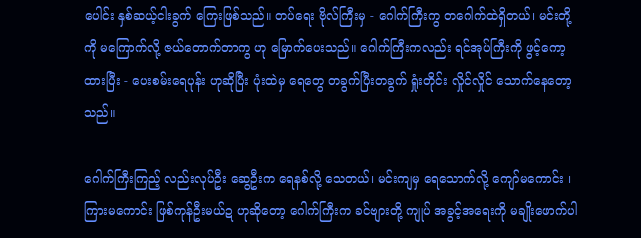ပေါင်း နှစ်ဆယ့်ငါးခွက် ကြေးဖြစ်သည်။ တပ်ရေး ဗိုလ်ကြီးမှ - ဂေါက်ကြီးကွ တဂေါက်ထဲရှိတယ်၊ မင်းတို့ကို မကြောက်လို့ ဇယ်တောက်တာကွ ဟု မြောက်ပေးသည်။ ဂေါက်ကြီးကလည်း ရင်အုပ်ကြီးကို ဖွင့်ကော့ထားပြီး - ပေးစမ်းရေပုန်း ဟုဆိုပြီး ပုံးထဲမှ ရေတွေ တခွက်ပြီးတခွက် ရှုံးတိုင်း လှိုင်လှိုင် သောက်နေတော့သည်။

ဂေါက်ကြီးကြည့် လည်းလုပ်ဦး ဆွေဦးက ရေနစ်လို့ သေတယ်၊ မင်းကျမှ ရေသောက်လို့ ကျော်မကောင်း ၊ ကြားမကောင်း ဖြစ်ကုန်ဦးမယ်ဍ ဟုဆိုတော့ ဂေါက်ကြီးက ခင်ဗျားတို့ ကျုပ် အခွင့်အရေးကို မချိုးဖောက်ပါ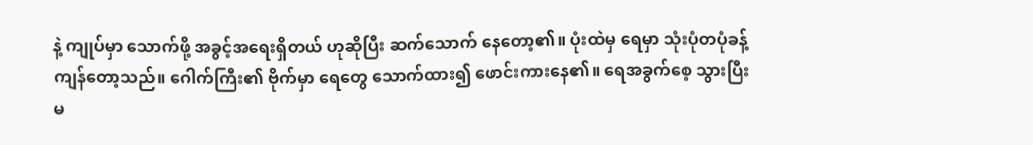နဲ့ ကျုပ်မှာ သောက်ဖို့ အခွင့်အရေးရှိတယ် ဟုဆိုပြီး ဆက်သောက် နေတော့၏။ ပုံးထဲမှ ရေမှာ သုံးပုံတပုံခန့် ကျန်တော့သည်။ ဂေါက်ကြီး၏ ဗိုက်မှာ ရေတွေ သောက်ထား၍ ဖောင်းကားနေ၏။ ရေအခွက်စေ့ သွားပြီး မ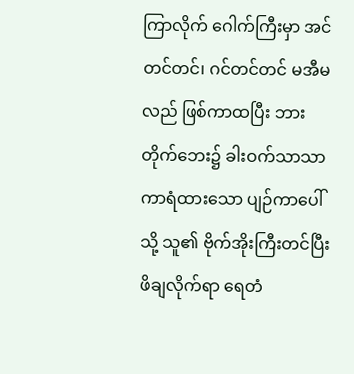ကြာလိုက် ဂေါက်ကြီးမှာ အင်တင်တင်၊ ဂင်တင်တင် မအီမလည် ဖြစ်ကာထပြီး ဘားတိုက်ဘေး၌ ခါးဝက်သာသာ ကာရံထားသော ပျဉ်ကာပေါ်သို့ သူ၏ ဗိုက်အိုးကြီးတင်ပြီး ဖိချလိုက်ရာ ရေတံ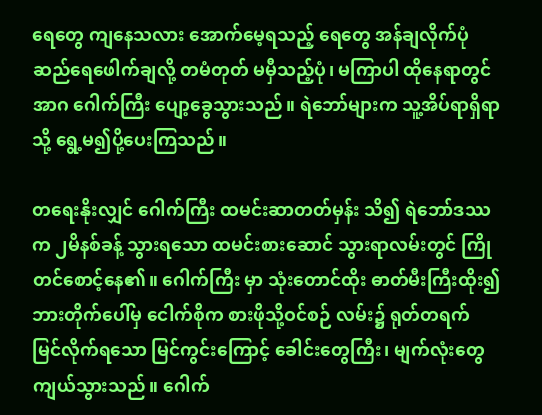ရေတွေ ကျနေသလား အောက်မေ့ရသည့် ရေတွေ အန်ချလိုက်ပုံ ဆည်ရေဖေါက်ချလို့ တမံတုတ် မမှီသည့်ပုံ၊ မကြာပါ ထိုနေရာတွင် အာဂ ဂေါက်ကြီး ပျော့ခွေသွားသည်။ ရဲဘော်များက သူ့အိပ်ရာရှိရာသို့ ရွေ့မ၍ပို့ပေးကြသည်။

တရေးနိုးလျှင် ဂေါက်ကြီး ထမင်းဆာတတ်မှန်း သိ၍ ရဲဘော်ဒဿက ၂မိနစ်ခန့် သွားရသော ထမင်းစားဆောင် သွားရာလမ်းတွင် ကြိုတင်စောင့်နေ၏။ ဂေါက်ကြီး မှာ သုံးတောင်ထိုး ဓာတ်မီးကြီးထိုး၍ ဘားတိုက်ပေါ်မှ ငေါက်စိုက စားဖိုသို့ဝင်စဉ် လမ်း၌ ရုတ်တရက် မြင်လိုက်ရသော မြင်ကွင်းကြောင့် ခေါင်းတွေကြီး၊ မျက်လုံးတွေ ကျယ်သွားသည်။ ဂေါက်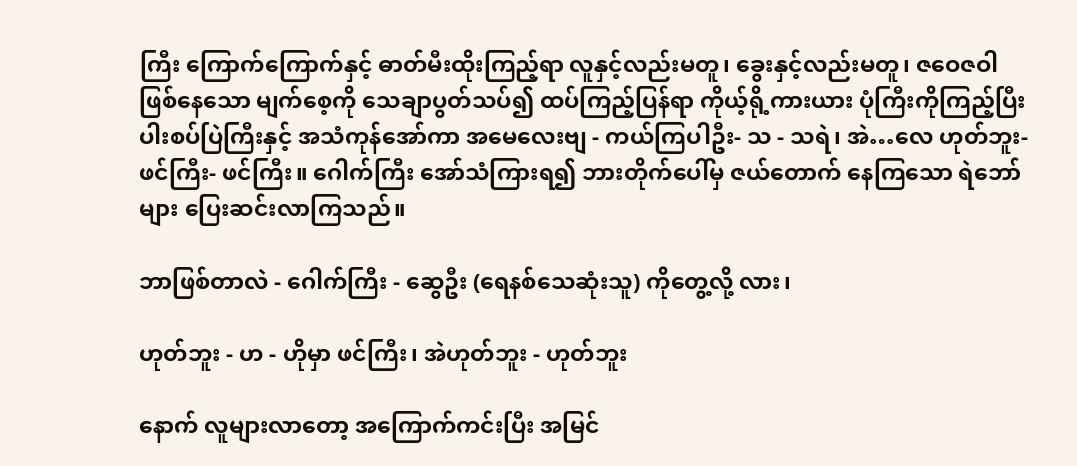ကြီး ကြောက်ကြောက်နှင့် ဓာတ်မီးထိုးကြည့်ရာ လူနှင့်လည်းမတူ၊ ခွေးနှင့်လည်းမတူ၊ ဇဝေဇဝါ ဖြစ်နေသော မျက်စေ့ကို သေချာပွတ်သပ်၍ ထပ်ကြည့်ပြန်ရာ ကိုယ့်ရို့ကားယား ပုံကြီးကိုကြည့်ပြီး ပါးစပ်ပြဲကြီးနှင့် အသံကုန်အော်ကာ အမေလေးဗျ - ကယ်ကြပါဦး- သ - သရဲ၊ အဲ…လေ ဟုတ်ဘူး-ဖင်ကြီး- ဖင်ကြီး။ ဂေါက်ကြီး အော်သံကြားရ၍ ဘားတိုက်ပေါ်မှ ဇယ်တောက် နေကြသော ရဲဘော်များ ပြေးဆင်းလာကြသည်။

ဘာဖြစ်တာလဲ - ဂေါက်ကြီး - ဆွေဦး (ရေနစ်သေဆုံးသူ) ကိုတွေ့လို့ လား၊

ဟုတ်ဘူး - ဟ - ဟိုမှာ ဖင်ကြီး၊ အဲဟုတ်ဘူး - ဟုတ်ဘူး

နောက် လူများလာတော့ အကြောက်ကင်းပြီး အမြင်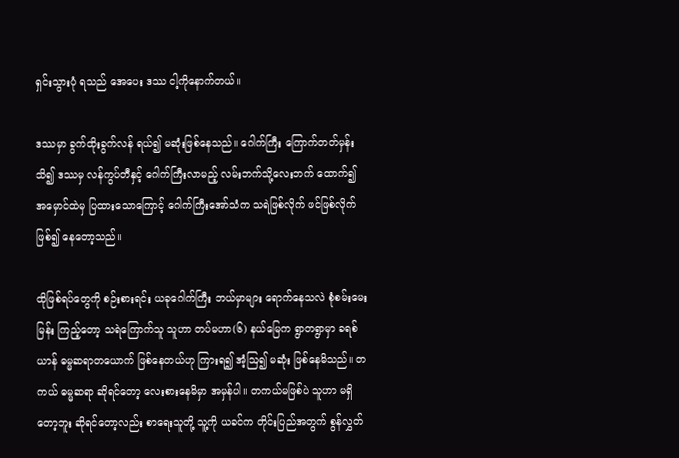ရှင်းသွားပုံ ရသည် အေပေး ဒဿ ငါ့ကိုနောက်တယ်။

ဒဿမှာ ခွက်ထိုးခွက်လန် ရယ်၍ မဆုံးဖြစ်နေသည်။ ဂေါက်ကြီး ကြောက်တတ်မှန်း သိ၍ ဒဿမှ လန်ကွပ်တီနှင့် ဂေါက်ကြီးလာမည့် လမ်းဘက်သို့လေးဘက် ထောက်၍ အမှောင်ထဲမှ ပြထားသောကြောင့် ဂေါက်ကြီးအော်သံက သရဲဖြစ်လိုက် ဖင်ဖြစ်လိုက် ဖြစ်၍ နေတော့သည်။

ထိုဖြစ်ရပ်တွေကို စဉ်းစားရင်း ယခုဂေါက်ကြီး ဘယ်မှာများ ရောက်နေသလဲ စုံစမ်းမေးမြန်း ကြည့်တော့ သရဲကြောက်သူ သူဟာ တပ်မဟာ(၆) နယ်မြေက ရွာတရွာမှာ ခရစ်ယာန် ဓမ္မဆရာတယောက် ဖြစ်နေတယ်ဟု ကြားရ၍ အံ့ဩ၍ မဆုံး ဖြစ်နေမိသည်။ တကယ် ဓမ္မဆရာ ဆိုရင်တော့ လေးစားနေမိမှာ အမှန်ပါ။ တကယ်မဖြစ်ပဲ သူဟာ မရှိတော့ဘူး ဆိုရင်တော့လည်း စာရေးသူတို့ သူ့ကို ယခင်က တိုင်းပြည်အတွက် စွန်လွှတ်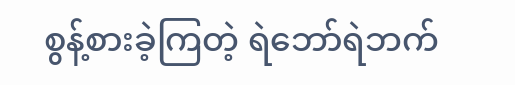စွန့်စားခဲ့ကြတဲ့ ရဲဘော်ရဲဘက်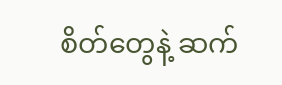စိတ်တွေနဲ့ ဆက်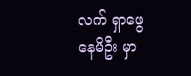လက် ရှာဖွေနေမိဦး မှာ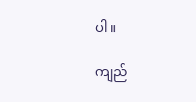ပါ။

ကျည်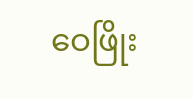ဝေဖြိုး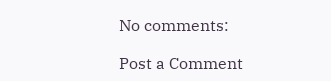No comments:

Post a Comment